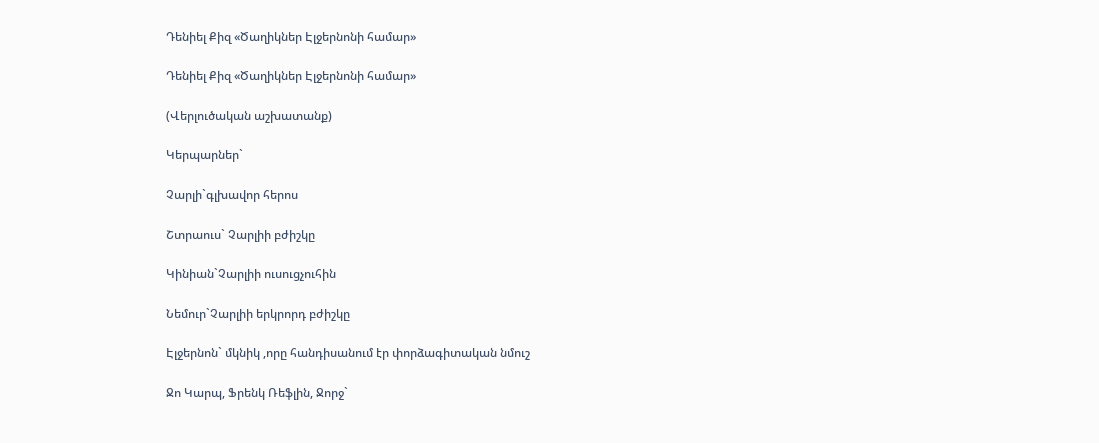Դենիել Քիզ «Ծաղիկներ Էլջերնոնի համար»

Դենիել Քիզ «Ծաղիկներ Էլջերնոնի համար»

(Վերլուծական աշխատանք)

Կերպարներ`

Չարլի`գլխավոր հերոս

Շտրաուս` Չարլիի բժիշկը

Կինիան`Չարլիի ուսուցչուհին

Նեմուր`Չարլիի երկրորդ բժիշկը

Էլջերնոն` մկնիկ ,որը հանդիսանում էր փորձագիտական նմուշ

Ջո Կարպ, Ֆրենկ Ռեֆլին, Ջորջ`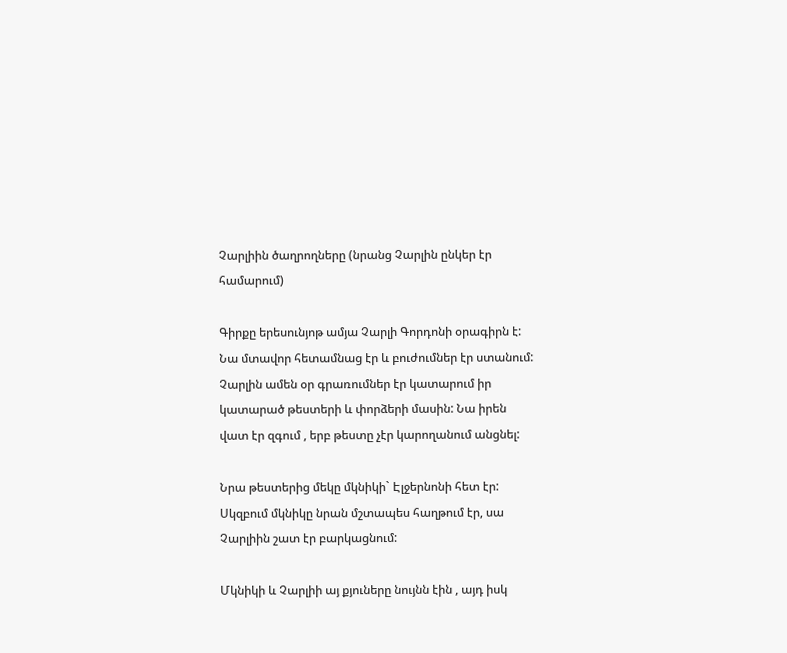Չարլիին ծաղրողները (նրանց Չարլին ընկեր էր համարում)

Գիրքը երեսունյոթ ամյա Չարլի Գորդոնի օրագիրն է: Նա մտավոր հետամնաց էր և բուժումներ էր ստանում: Չարլին ամեն օր գրառումներ էր կատարում իր կատարած թեստերի և փորձերի մասին: Նա իրեն վատ էր զգում , երբ թեստը չէր կարողանում անցնել:

Նրա թեստերից մեկը մկնիկի` Էլջերնոնի հետ էր: Սկզբում մկնիկը նրան մշտապես հաղթում էր, սա Չարլիին շատ էր բարկացնում:

Մկնիկի և Չարլիի այ քյուները նույնն էին , այդ իսկ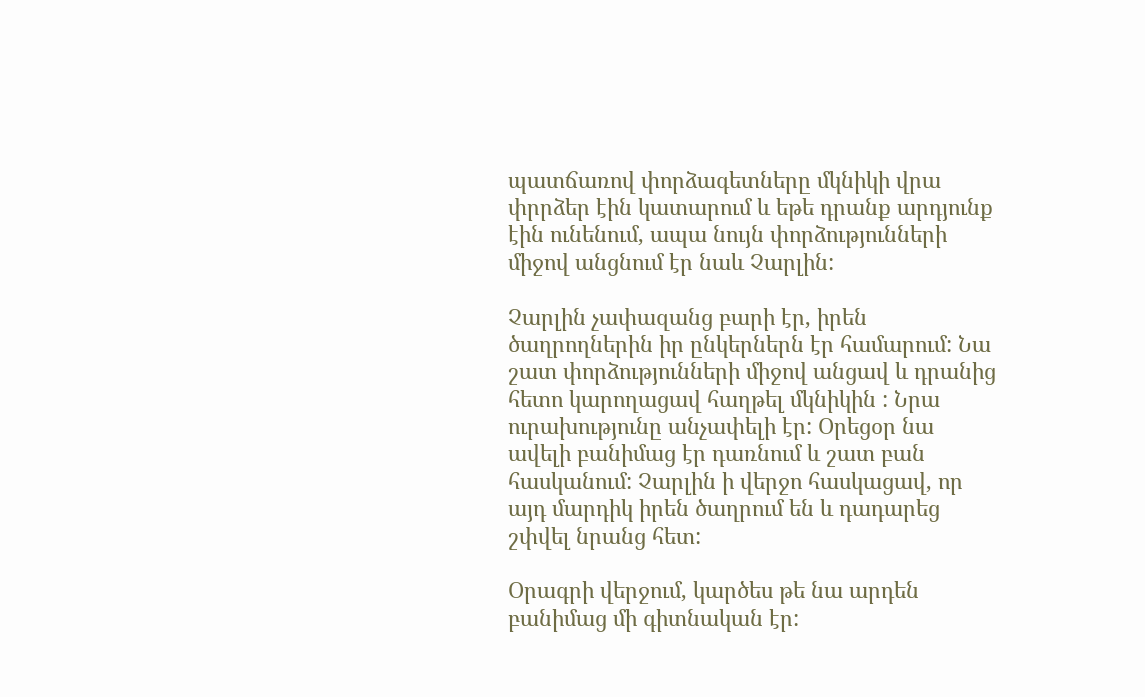պատճառով փորձագետները մկնիկի վրա փրրձեր էին կատարում և եթե դրանք արդյունք էին ունենում, ապա նույն փորձությունների միջով անցնում էր նաև Չարլին:

Չարլին չափազանց բարի էր, իրեն ծաղրողներին իր ընկերներն էր համարում: Նա շատ փորձությունների միջով անցավ և դրանից հետո կարողացավ հաղթել մկնիկին : Նրա ուրախությունը անչափելի էր: Օրեցօր նա ավելի բանիմաց էր դառնում և շատ բան հասկանում: Չարլին ի վերջո հասկացավ, որ այդ մարդիկ իրեն ծաղրում են և դադարեց շփվել նրանց հետ:

Օրագրի վերջում, կարծես թե նա արդեն բանիմաց մի գիտնական էր: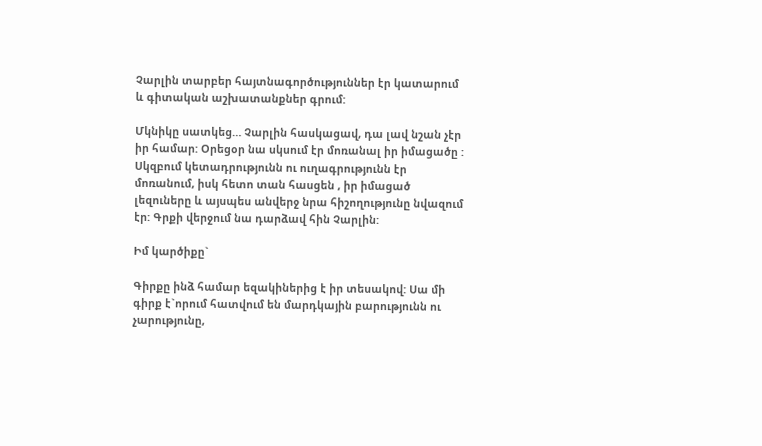Չարլին տարբեր հայտնագործություններ էր կատարում և գիտական աշխատանքներ գրում:

Մկնիկը սատկեց… Չարլին հասկացավ, դա լավ նշան չէր իր համար: Օրեցօր նա սկսում էր մոռանալ իր իմացածը : Սկզբում կետադրությունն ու ուղագրությունն էր մոռանում, իսկ հետո տան հասցեն , իր իմացած լեզուները և այսպես անվերջ նրա հիշողությունը նվազում էր: Գրքի վերջում նա դարձավ հին Չարլին:

Իմ կարծիքը`

Գիրքը ինձ համար եզակիներից է իր տեսակով: Սա մի գիրք է`որում հատվում են մարդկային բարությունն ու չարությունը,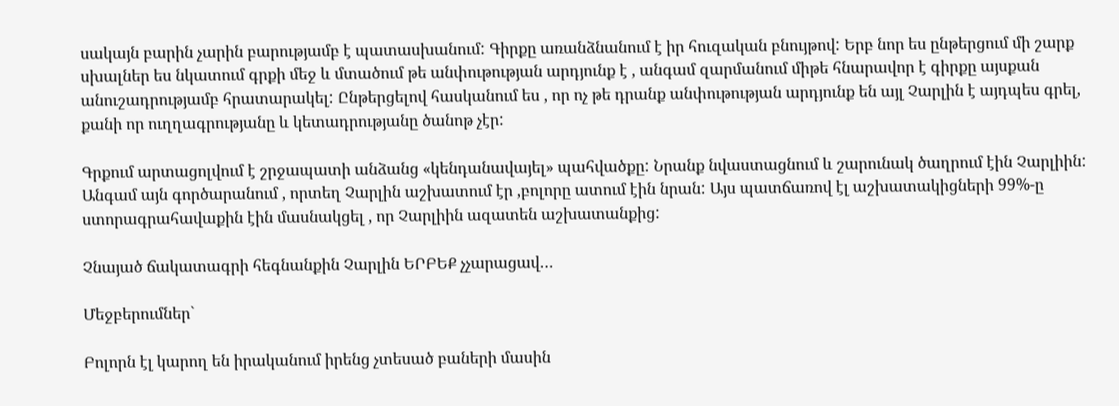սակայն բարին չարին բարությամբ է պատասխանում: Գիրքը առանձնանում է իր հուզական բնույթով: Երբ նոր ես ընթերցում մի շարք սխալներ ես նկատում գրքի մեջ և մտածում թե անփութության արդյունք է , անգամ զարմանում միթե հնարավոր է գիրքը այսքան անուշադրությամբ հրատարակել: Ընթերցելով հասկանում ես , որ ոչ թե դրանք անփութության արդյունք են այլ Չարլին է այդպես գրել, քանի որ ուղղագրությանը և կետադրությանը ծանոթ չէր:

Գրքում արտացոլվում է շրջապատի անձանց «կենդանավայել» պահվածքը: Նրանք նվաստացնում և շարունակ ծաղրում էին Չարլիին: Անգամ այն գործարանում , որտեղ Չարլին աշխատում էր ,բոլորը ատում էին նրան: Այս պատճառով էլ աշխատակիցների 99%-ը ստորագրահավաքին էին մասնակցել , որ Չարլիին ազատեն աշխատանքից:

Չնայած ճակատագրի հեգնանքին Չարլին ԵՐԲԵՔ չչարացավ…

Մեջբերումներ`

Բոլորն էլ կարող են իրականում իրենց չտեսած բաների մասին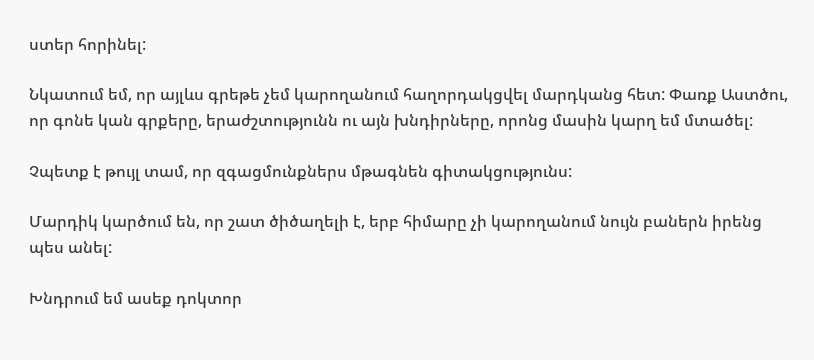ստեր հորինել:

Նկատում եմ, որ այլևս գրեթե չեմ կարողանում հաղորդակցվել մարդկանց հետ: Փառք Աստծու, որ գոնե կան գրքերը, երաժշտությունն ու այն խնդիրները, որոնց մասին կարղ եմ մտածել:

Չպետք է թույլ տամ, որ զգացմունքներս մթագնեն գիտակցությունս:

Մարդիկ կարծում են, որ շատ ծիծաղելի է, երբ հիմարը չի կարողանում նույն բաներն իրենց պես անել:

Խնդրում եմ ասեք դոկտոր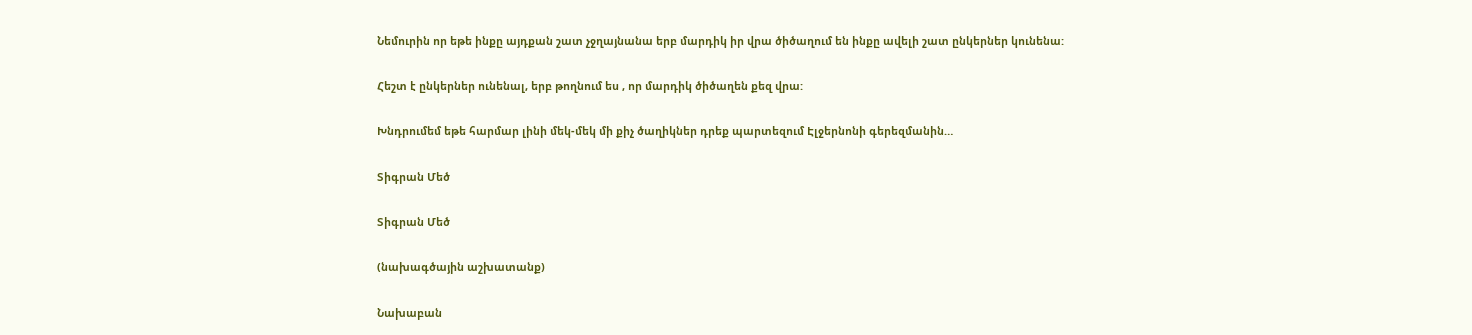Նեմուրին որ եթե ինքը այդքան շատ չջղայնանա երբ մարդիկ իր վրա ծիծաղում են ինքը ավելի շատ ընկերներ կունենա:

Հեշտ է ընկերներ ունենալ, երբ թողնում ես , որ մարդիկ ծիծաղեն քեզ վրա:

Խնդրումեմ եթե հարմար լինի մեկ-մեկ մի քիչ ծաղիկներ դրեք պարտեզում Էլջերնոնի գերեզմանին…

Տիգրան Մեծ

Տիգրան Մեծ

(նախագծային աշխատանք)

Նախաբան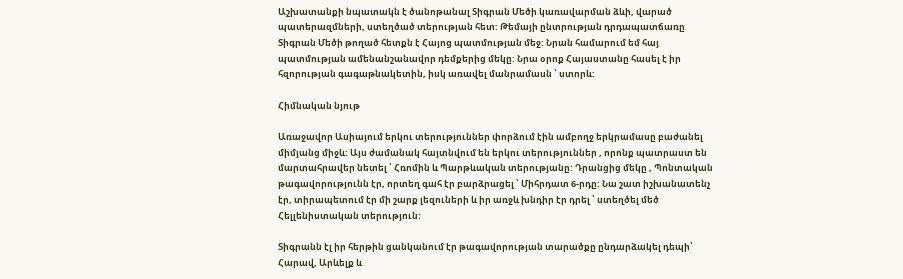Աշխատանքի նպատակն է ծանոթանալ Տիգրան Մեծի կառավարման ձևի, վարած պատերազմների, ստեղծած տերության հետ: Թեմայի ընտրության դրդապատճառը Տիգրան Մեծի թողած հետքն է Հայոց պատմության մեջ: Նրան համարում եմ հայ պատմության ամենանշանավոր դեմքերից մեկը: Նրա օրոք Հայաստանը հասել է իր հզորության գագաթնակետին, իսկ առավել մանրամասն ՝ ստորև:

Հիմնական նյութ

Առաջավոր Ասիայում երկու տերություններ փորձում էին ամբողջ երկրամասը բաժանել միմյանց միջև: Այս ժամանակ հայտնվում են երկու տերություններ , որոնք պատրաստ են մարտահրավեր նետել ՝ Հռոմին և Պարթևական տերությանը: Դրանցից մեկը , Պոնտական թագավորությունն էր, որտեղ գահ էր բարձրացել ՝ Միհրդատ 6-րդը: Նա շատ իշխանատենչ էր, տիրապետում էր մի շարք լեզուների և իր առջև խնդիր էր դրել ՝ ստեղծել մեծ Հելլենիստական տերություն:

Տիգրանն էլ իր հերթին ցանկանում էր թագավորության տարածքը ընդարձակել դեպի՝ Հարավ, Արևելք և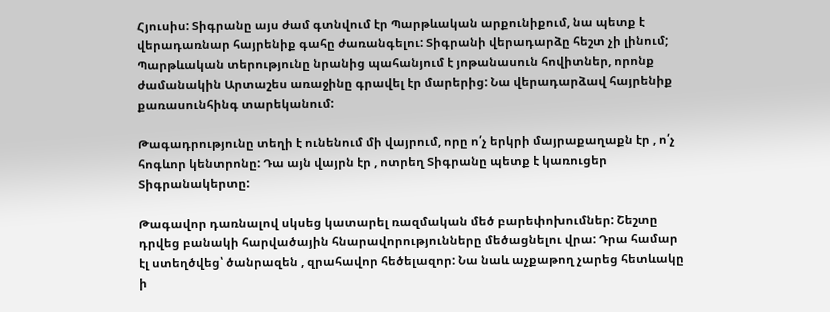Հյուսիս: Տիգրանը այս ժամ գտնվում էր Պարթևական արքունիքում, նա պետք է վերադառնար հայրենիք գահը ժառանգելու: Տիգրանի վերադարձը հեշտ չի լինում; Պարթևական տերությունը նրանից պահանյում է յոթանասուն հովիտներ, որոնք ժամանակին Արտաշես առաջինը գրավել էր մարերից: Նա վերադարձավ հայրենիք քառասունհինգ տարեկանում:

Թագադրությունը տեղի է ունենում մի վայրում, որը ո՛չ երկրի մայրաքաղաքն էր , ո՛չ հոգևոր կենտրոնը: Դա այն վայրն էր , ոտրեղ Տիգրանը պետք է կառուցեր  Տիգրանակերտը:

Թագավոր դառնալով սկսեց կատարել ռազմական մեծ բարեփոխումներ: Շեշտը դրվեց բանակի հարվածային հնարավորությունները մեծացնելու վրա: Դրա համար էլ ստեղծվեց՝ ծանրազեն , զրահավոր հեծելազոր: Նա նաև աչքաթող չարեց հետևակը ի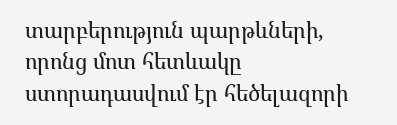տարբերություն պարթևների, որոնց մոտ հետևակը ստորադասվում էր հեծելազորի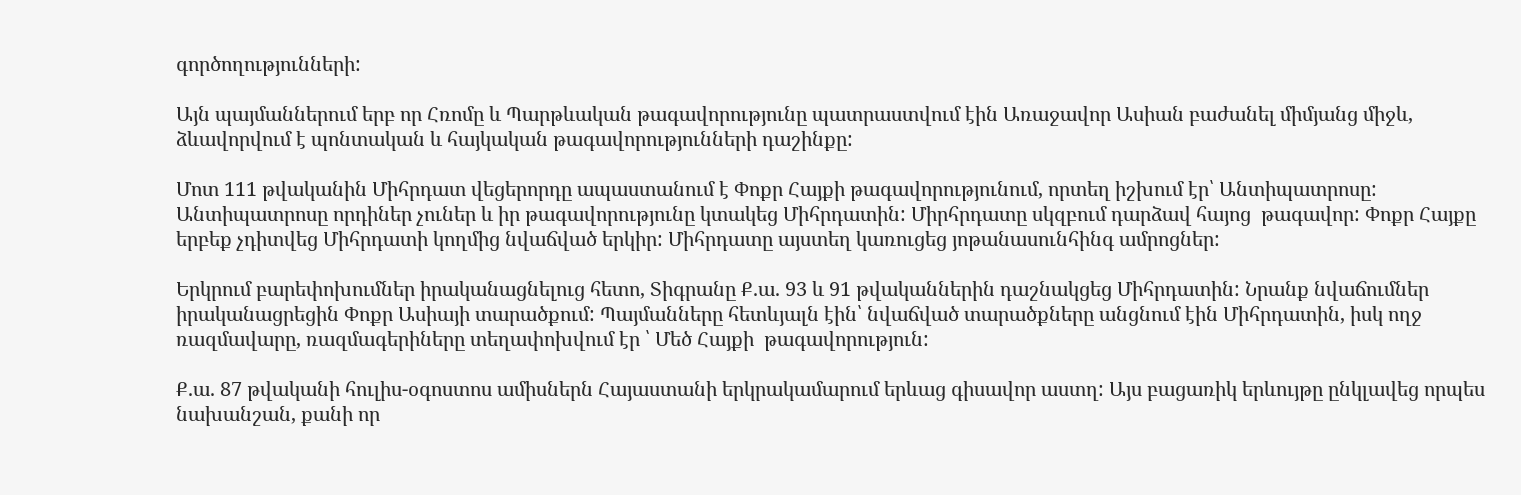գործողությունների:

Այն պայմաններում երբ որ Հռոմը և Պարթևական թագավորությունը պատրաստվում էին Առաջավոր Ասիան բաժանել միմյանց միջև, ձևավորվում է պոնտական և հայկական թագավորությունների դաշինքը:

Մոտ 111 թվականին Միհրդատ վեցերորդը ապաստանում է Փոքր Հայքի թագավորությունում, որտեղ իշխում էր՝ Անտիպատրոսը: Անտիպատրոսը որդիներ չուներ և իր թագավորությունը կտակեց Միհրդատին: Միրհրդատը սկզբում դարձավ հայոց  թագավոր: Փոքր Հայքը երբեք չդիտվեց Միհրդատի կողմից նվաճված երկիր: Միհրդատը այստեղ կառուցեց յոթանասունհինգ ամրոցներ:

Երկրում բարեփոխումներ իրականացնելուց հետո, Տիգրանը Ք.ա. 93 և 91 թվականներին դաշնակցեց Միհրդատին: Նրանք նվաճումներ իրականացրեցին Փոքր Ասիայի տարածքում: Պայմանները հետևյալն էին՝ նվաճված տարածքները անցնում էին Միհրդատին, իսկ ողջ ռազմավարը, ռազմագերիները տեղափոխվում էր ՝ Մեծ Հայքի  թագավորություն:

Ք.ա. 87 թվականի հուլիս-օգոստոս ամիսներն Հայաստանի երկրակամարում երևաց գիսավոր աստղ: Այս բացառիկ երևույթը ընկլավեց որպես նախանշան, քանի որ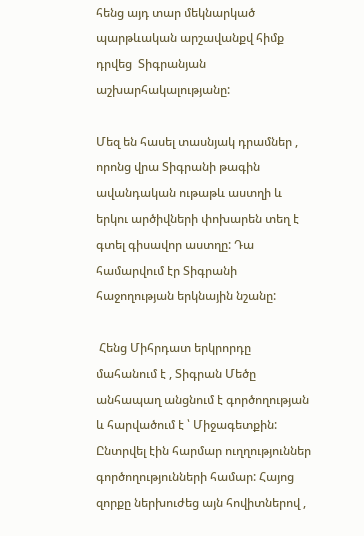հենց այդ տար մեկնարկած պարթևական արշավանքվ հիմք դրվեց  Տիգրանյան աշխարհակալությանը:

Մեզ են հասել տասնյակ դրամներ , որոնց վրա Տիգրանի թագին ավանդական ութաթև աստղի և երկու արծիվների փոխարեն տեղ է գտել գիսավոր աստղը: Դա համարվում էր Տիգրանի հաջողության երկնային նշանը:

 Հենց Միհրդատ երկրորդը մահանում է , Տիգրան Մեծը անհապաղ անցնում է գործողության և հարվածում է ՝ Միջագետքին: Ընտրվել էին հարմար ուղղություններ գործողությունների համար: Հայոց  զորքը ներխուժեց այն հովիտներով ,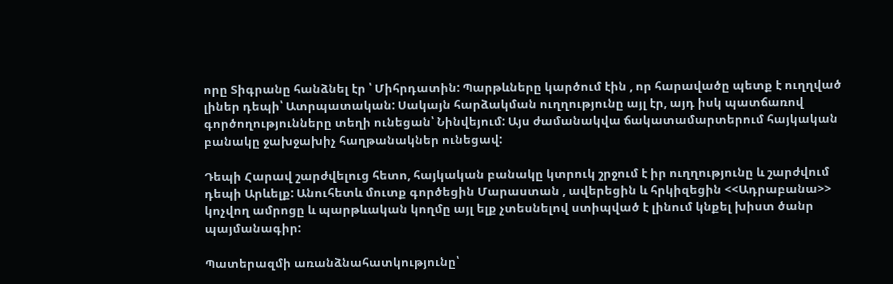որը Տիգրանը հանձնել էր ՝ Միհրդատին: Պարթևները կարծում էին , որ հարավածը պետք է ուղղված լիներ դեպի՝ Ատրպատական: Սակայն հարձակման ուղղությունը այլ էր, այդ իսկ պատճառով գործողությունները տեղի ունեցան՝ Նինվեյում: Այս ժամանակվա ճակատամարտերում հայկական բանակը ջախջախիչ հաղթանակներ ունեցավ:

Դեպի Հարավ շարժվելուց հետո, հայկական բանակը կտրուկ շրջում է իր ուղղությունը և շարժվում դեպի Արևելք: Անուհետև մուտք գործեցին Մարաստան , ավերեցին և հրկիզեցին <<Ադրաբանա>> կոչվող ամրոցը և պարթևական կողմը այլ ելք չտեսնելով ստիպված է լինում կնքել խիստ ծանր պայմանագիր:

Պատերազմի առանձնահատկությունը՝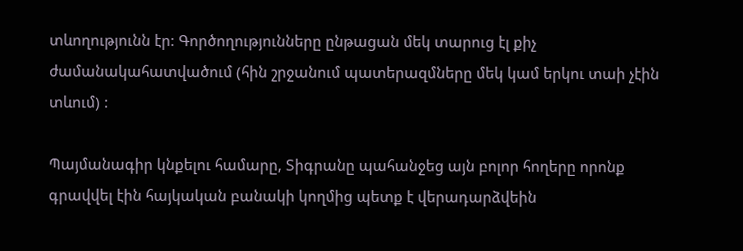տևողությունն էր: Գործողությունները ընթացան մեկ տարուց էլ քիչ ժամանակահատվածում (հին շրջանում պատերազմները մեկ կամ երկու տաի չէին տևում) :

Պայմանագիր կնքելու համարը, Տիգրանը պահանջեց այն բոլոր հողերը որոնք գրավվել էին հայկական բանակի կողմից պետք է վերադարձվեին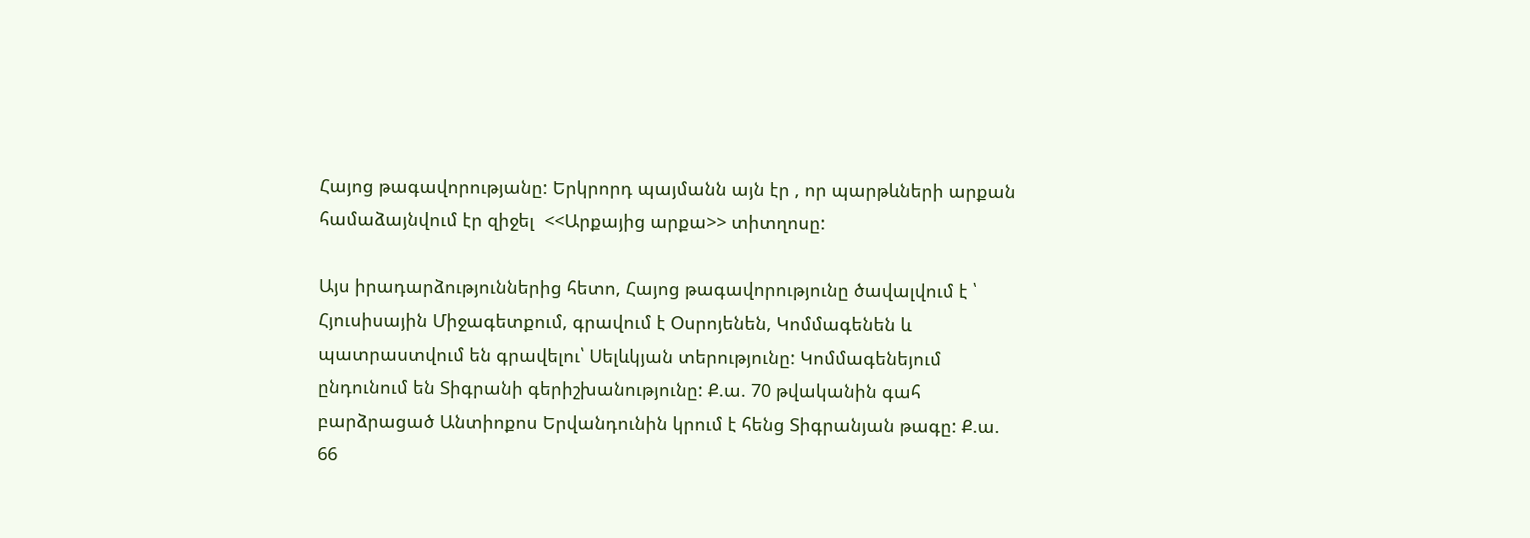Հայոց թագավորությանը: Երկրորդ պայմանն այն էր , որ պարթևների արքան համաձայնվում էր զիջել  <<Արքայից արքա>> տիտղոսը:

Այս իրադարձություններից հետո, Հայոց թագավորությունը ծավալվում է ՝ Հյուսիսային Միջագետքում, գրավում է Օսրոյենեն, Կոմմագենեն և պատրաստվում են գրավելու՝ Սելևկյան տերությունը: Կոմմագենեյում ընդունում են Տիգրանի գերիշխանությունը: Ք.ա. 70 թվականին գահ բարձրացած Անտիոքոս Երվանդունին կրում է հենց Տիգրանյան թագը: Ք.ա. 66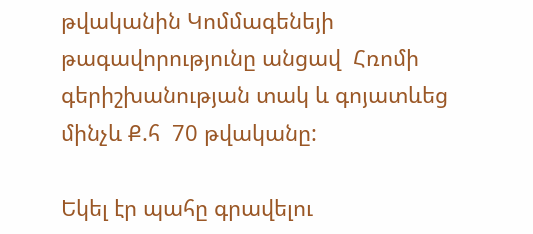թվականին Կոմմագենեյի թագավորությունը անցավ  Հռոմի գերիշխանության տակ և գոյատևեց  մինչև Ք.հ  70 թվականը:

Եկել էր պահը գրավելու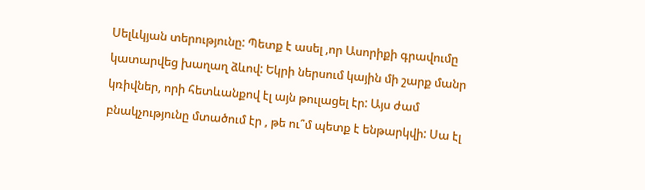Սելևկյան տերությունը: Պետք է ասել ,որ Ասորիքի գրավումը կատարվեց խաղաղ ձևով: Եկրի ներսում կային մի շարք մանր կռիվներ, որի հետևանքով էլ այն թուլացել էր: Այս ժամ բնակչությունը մտածում էր , թե ու՞մ պետք է ենթարկվի: Սա էլ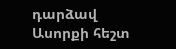դարձավ Ասորքի հեշտ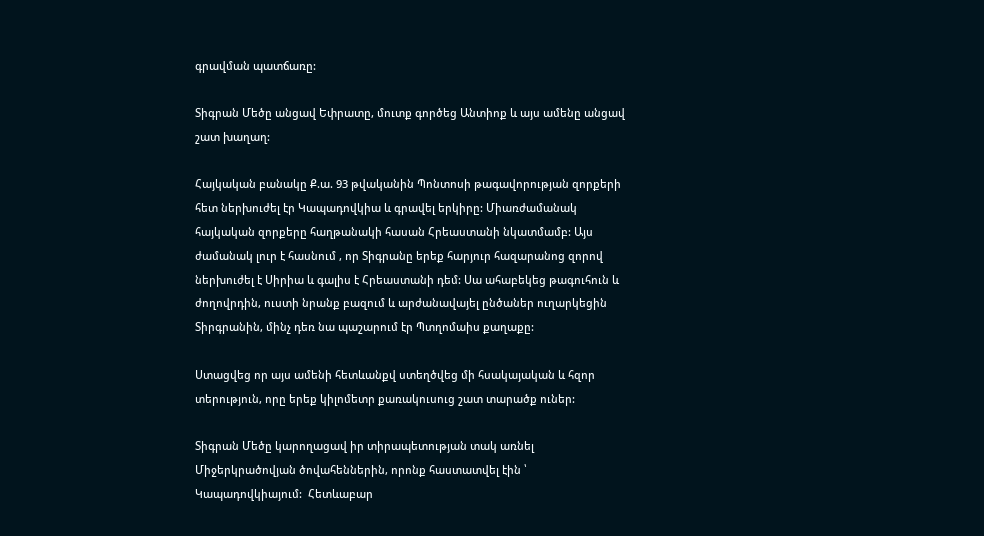գրավման պատճառը:

Տիգրան Մեծը անցավ Եփրատը, մուտք գործեց Անտիոք և այս ամենը անցավ շատ խաղաղ:

Հայկական բանակը Ք.ա. 93 թվականին Պոնտոսի թագավորության զորքերի հետ ներխուժել էր Կապադովկիա և գրավել երկիրը: Միառժամանակ հայկական զորքերը հաղթանակի հասան Հրեաստանի նկատմամբ: Այս ժամանակ լուր է հասնում , որ Տիգրանը երեք հարյուր հազարանոց զորով ներխուժել է Սիրիա և գալիս է Հրեաստանի դեմ: Սա ահաբեկեց թագուհուն և ժողովրդին, ուստի նրանք բազում և արժանավայել ընծաներ ուղարկեցին Տիրգրանին, մինչ դեռ նա պաշարում էր Պտղոմաիս քաղաքը:

Ստացվեց որ այս ամենի հետևանքվ ստեղծվեց մի հսակայական և հզոր տերություն, որը երեք կիլոմետր քառակուսուց շատ տարածք ուներ:

Տիգրան Մեծը կարողացավ իր տիրապետության տակ առնել Միջերկրածովյան ծովահեններին, որոնք հաստատվել էին ՝ Կապադովկիայում:  Հետևաբար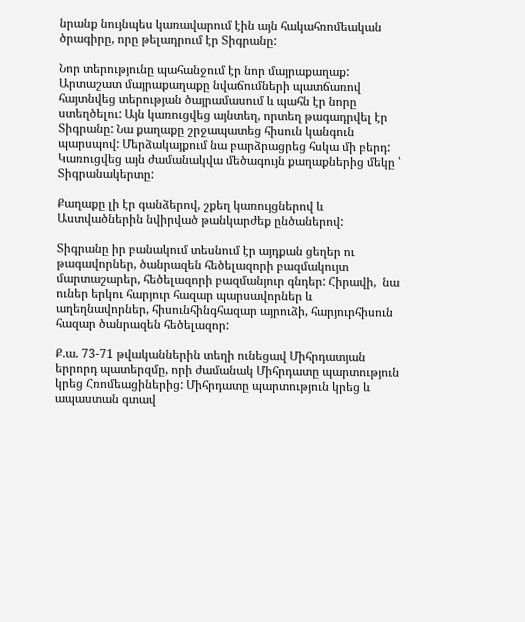նրանք նույնպես կառավարում էին այն հակահռոմեական ծրագիրը, որը թելադրում էր Տիգրանը:

Նոր տերությունը պահանջում էր նոր մայրաքաղաք: Արտաշատ մայրաքաղաքը նվաճումների պատճառով հայտնվեց տերության ծայրամասում և պահն էր նորը ստեղծելու: Այն կառուցվեց այնտեղ, որտեղ թագադրվել էր Տիգրանը: Նա քաղաքը շրջապատեց հիսուն կանգուն պարսպով: Մերձակայքում նա բարձրացրեց հսկա մի բերդ:  Կառուցվեց այն ժամանակվա մեծագույն քաղաքներից մեկը ՝ Տիգրանակերտը:

Քաղաքը լի էր գանձերով, շքեղ կառույցներով և Աստվածներին նվիրված թանկարժեք ընծաներով:

Տիգրանը իր բանակում տեսնում էր այդքան ցեղեր ու թագավորներ, ծանրազեն հեծելազորի բազմակույտ մարտաշարեր, հեծելազորի բազմանյուր գնդեր: Հիրավի,  նա ուներ երկու հարյուր հազար պարսավորներ և աղեղնավորներ, հիսունհինգհազար այրուձի, հարյուրհիսուն հազար ծանրազեն հեծելազոր:

Ք.ա. 73-71 թվականներին տեղի ունեցավ Միհրդատյան երրորդ պատերզմը, որի ժամանակ Միհրդատը պարտություն կրեց Հռոմեացիներից: Միհրդատը պարտություն կրեց և ապաստան գտավ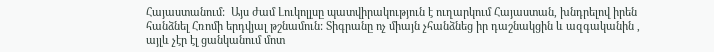Հայաստանում:  Այս ժամ Լուկոլլսը պատվիրակություն է ուղարկում Հայաստան, խնդրելով իրեն հանձնել Հռոմի երդվյալ թշնամուն: Տիգրանը ոչ միայն չհանձնեց իր դաշնակցին և ազգականին , այլև չէր էլ ցանկանում մոտ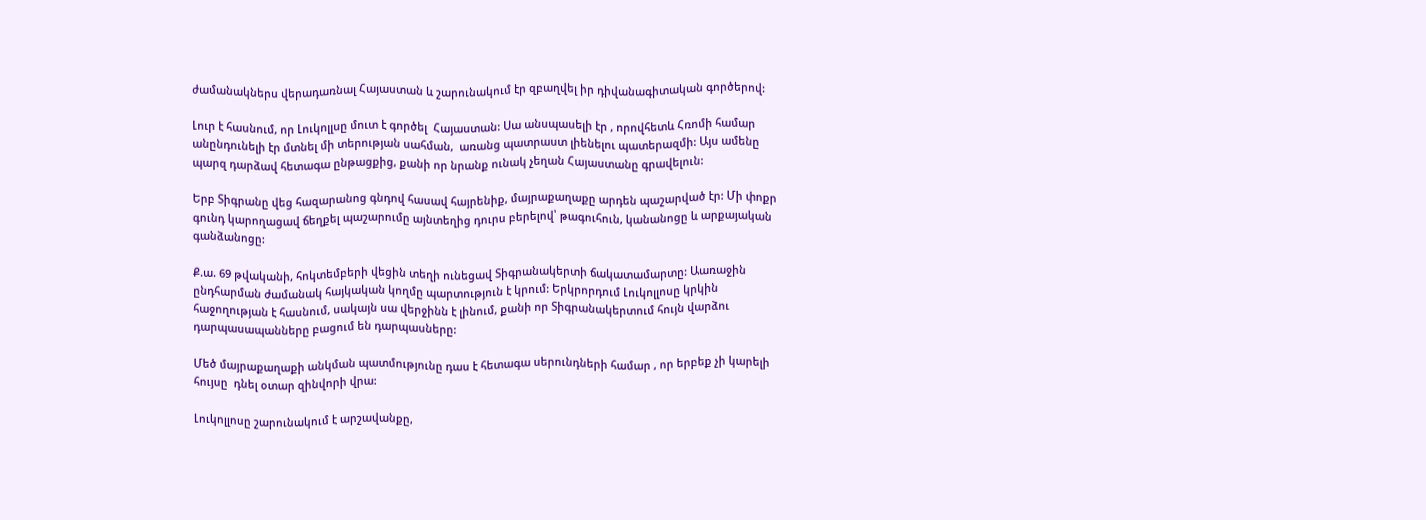ժամանակներս վերադառնալ Հայաստան և շարունակում էր զբաղվել իր դիվանագիտական գործերով:

Լուր է հասնում, որ Լուկոլլսը մուտ է գործել  Հայաստան: Սա անսպասելի էր , որովհետև Հռոմի համար անընդունելի էր մտնել մի տերության սահման,  առանց պատրաստ լիենելու պատերազմի: Այս ամենը պարզ դարձավ հետագա ընթացքից, քանի որ նրանք ունակ չեղան Հայաստանը գրավելուն:

Երբ Տիգրանը վեց հազարանոց գնդով հասավ հայրենիք, մայրաքաղաքը արդեն պաշարված էր: Մի փոքր գունդ կարողացավ ճեղքել պաշարումը այնտեղից դուրս բերելով՝ թագուհուն, կանանոցը և արքայական գանձանոցը:

Ք.ա. 69 թվականի, հոկտեմբերի վեցին տեղի ունեցավ Տիգրանակերտի ճակատամարտը: Աառաջին ընդհարման ժամանակ հայկական կողմը պարտություն է կրում: Երկրորդում Լուկոլլոսը կրկին հաջողության է հասնում, սակայն սա վերջինն է լինում, քանի որ Տիգրանակերտում հույն վարձու դարպասապանները բացում են դարպասները:

Մեծ մայրաքաղաքի անկման պատմությունը դաս է հետագա սերունդների համար , որ երբեք չի կարելի հույսը  դնել օտար զինվորի վրա:

Լուկոլլոսը շարունակում է արշավանքը,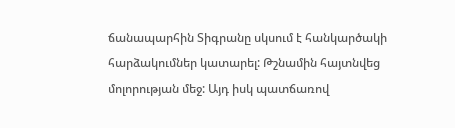ճանապարհին Տիգրանը սկսում է հանկարծակի հարձակումներ կատարել: Թշնամին հայտնվեց մոլորության մեջ: Այդ իսկ պատճառով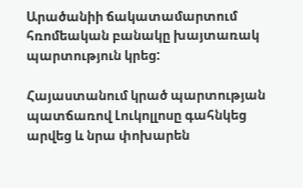Արածանիի ճակատամարտում հռոմեական բանակը խայտառակ  պարտություն կրեց:

Հայաստանում կրած պարտության պատճառով Լուկոլլոսը գահնկեց արվեց և նրա փոխարեն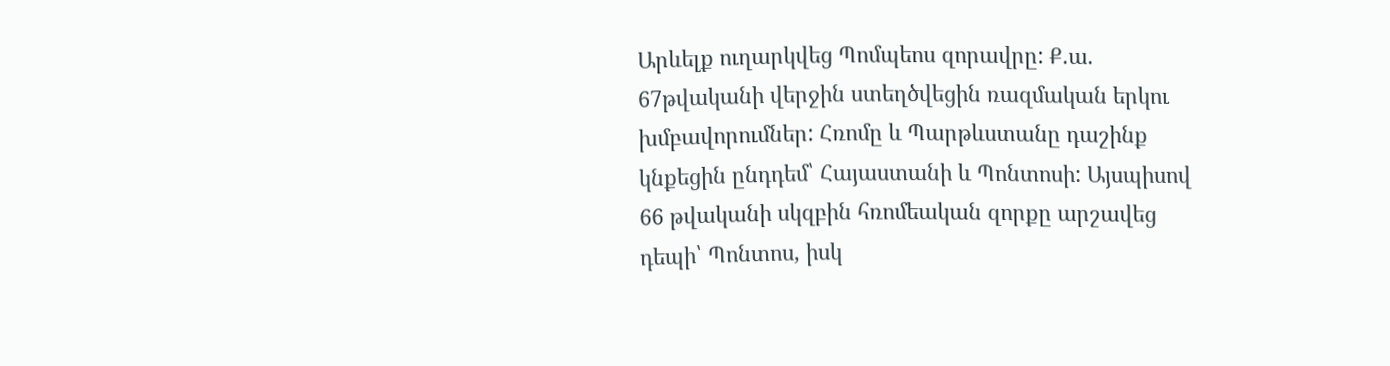Արևելք ուղարկվեց Պոմպեոս զորավրը: Ք.ա. 67թվականի վերջին ստեղծվեցին ռազմական երկու խմբավորումներ: Հռոմը և Պարթևստանը դաշինք կնքեցին ընդդեմ՝ Հայաստանի և Պոնտոսի: Այսպիսով 66 թվականի սկզբին հռոմեական զորքը արշավեց դեպի՝ Պոնտոս, իսկ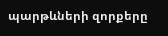պարթևների զորքերը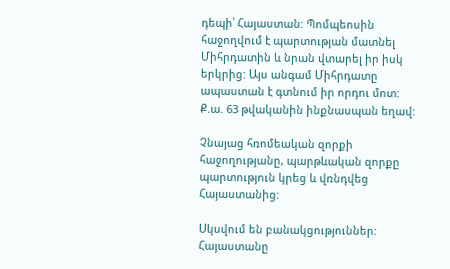դեպի՝ Հայաստան: Պոմպեոսին հաջողվում է պարտության մատնել Միհրդատին և նրան վտարել իր իսկ երկրից: Այս անգամ Միհրդատը ապաստան է գտնում իր որդու մոտ: Ք.ա. 63 թվականին ինքնասպան եղավ:

Չնայաց հռոմեական զորքի հաջողությանը, պարթևական զորքը պարտություն կրեց և վռնդվեց Հայաստանից:

Սկսվում են բանակցություններ: Հայաստանը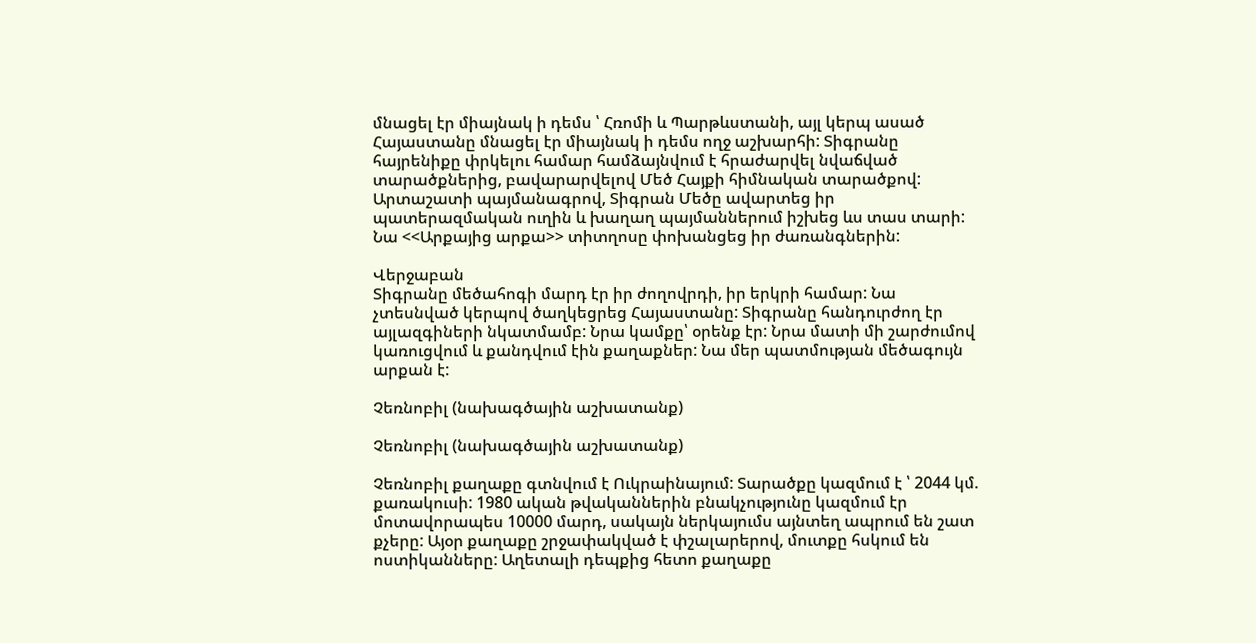մնացել էր միայնակ ի դեմս ՝ Հռոմի և Պարթևստանի, այլ կերպ ասած Հայաստանը մնացել էր միայնակ ի դեմս ողջ աշխարհի: Տիգրանը հայրենիքը փրկելու համար համձայնվում է հրաժարվել նվաճված տարածքներից, բավարարվելով Մեծ Հայքի հիմնական տարածքով: Արտաշատի պայմանագրով, Տիգրան Մեծը ավարտեց իր պատերազմական ուղին և խաղաղ պայմաններում իշխեց ևս տաս տարի: Նա <<Արքայից արքա>> տիտղոսը փոխանցեց իր ժառանգներին:

Վերջաբան                                                                                                                     Տիգրանը մեծահոգի մարդ էր իր ժողովրդի, իր երկրի համար: Նա չտեսնված կերպով ծաղկեցրեց Հայաստանը: Տիգրանը հանդուրժող էր այլազգիների նկատմամբ: Նրա կամքը՝ օրենք էր: Նրա մատի մի շարժումով կառուցվում և քանդվում էին քաղաքներ: Նա մեր պատմության մեծագույն արքան է:

Չեռնոբիլ (նախագծային աշխատանք)

Չեռնոբիլ (նախագծային աշխատանք)

Չեռնոբիլ քաղաքը գտնվում է Ուկրաինայում: Տարածքը կազմում է ՝ 2044 կմ. քառակուսի: 1980 ական թվականներին բնակչությունը կազմում էր մոտավորապես 10000 մարդ, սակայն ներկայումս այնտեղ ապրում են շատ քչերը: Այօր քաղաքը շրջափակված է փշալարերով, մուտքը հսկում են ոստիկանները: Աղետալի դեպքից հետո քաղաքը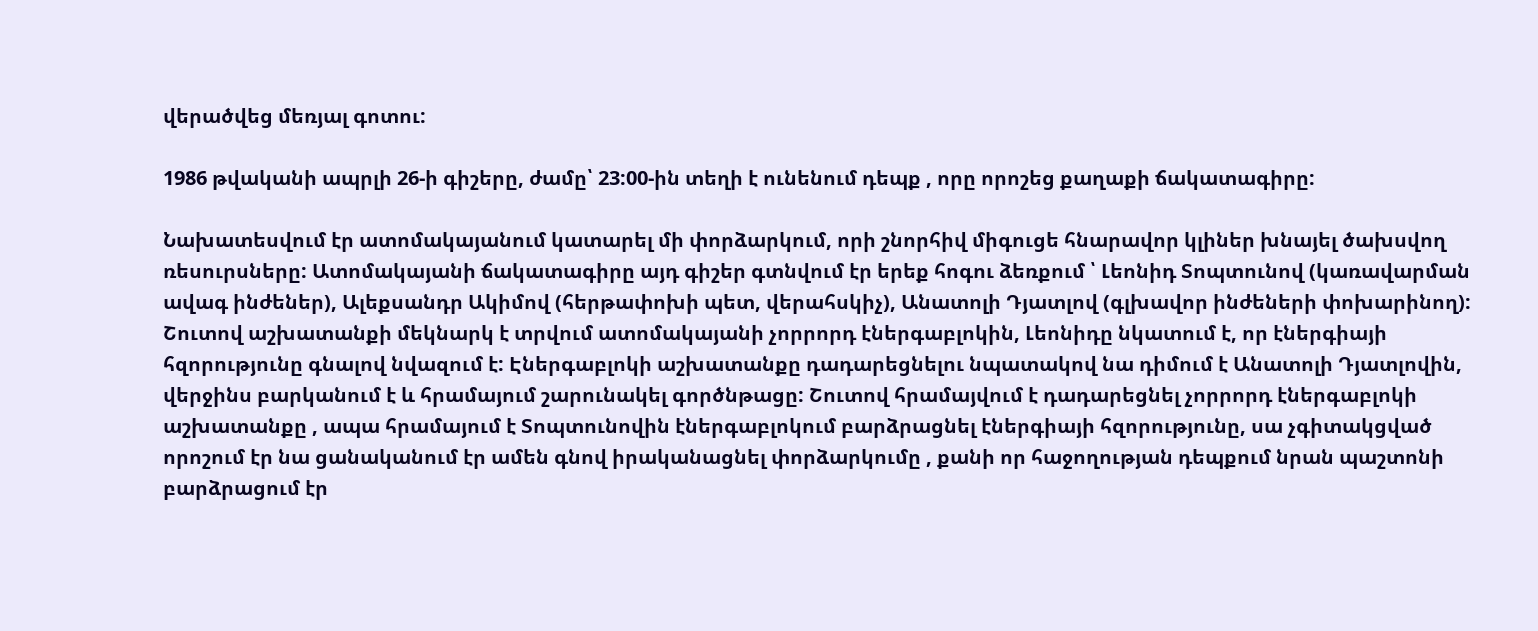վերածվեց մեռյալ գոտու:

1986 թվականի ապրլի 26-ի գիշերը, ժամը՝ 23:00-ին տեղի է ունենում դեպք , որը որոշեց քաղաքի ճակատագիրը:

Նախատեսվում էր ատոմակայանում կատարել մի փորձարկում, որի շնորհիվ միգուցե հնարավոր կլիներ խնայել ծախսվող ռեսուրսները: Ատոմակայանի ճակատագիրը այդ գիշեր գտնվում էր երեք հոգու ձեռքում ՝ Լեոնիդ Տոպտունով (կառավարման ավագ ինժեներ), Ալեքսանդր Ակիմով (հերթափոխի պետ, վերահսկիչ), Անատոլի Դյատլով (գլխավոր ինժեների փոխարինող): Շուտով աշխատանքի մեկնարկ է տրվում ատոմակայանի չորրորդ էներգաբլոկին, Լեոնիդը նկատում է, որ էներգիայի հզորությունը գնալով նվազում է: Էներգաբլոկի աշխատանքը դադարեցնելու նպատակով նա դիմում է Անատոլի Դյատլովին, վերջինս բարկանում է և հրամայում շարունակել գործնթացը: Շուտով հրամայվում է դադարեցնել չորրորդ էներգաբլոկի աշխատանքը , ապա հրամայում է Տոպտունովին էներգաբլոկում բարձրացնել էներգիայի հզորությունը, սա չգիտակցված որոշում էր նա ցանականում էր ամեն գնով իրականացնել փորձարկումը , քանի որ հաջողության դեպքում նրան պաշտոնի բարձրացում էր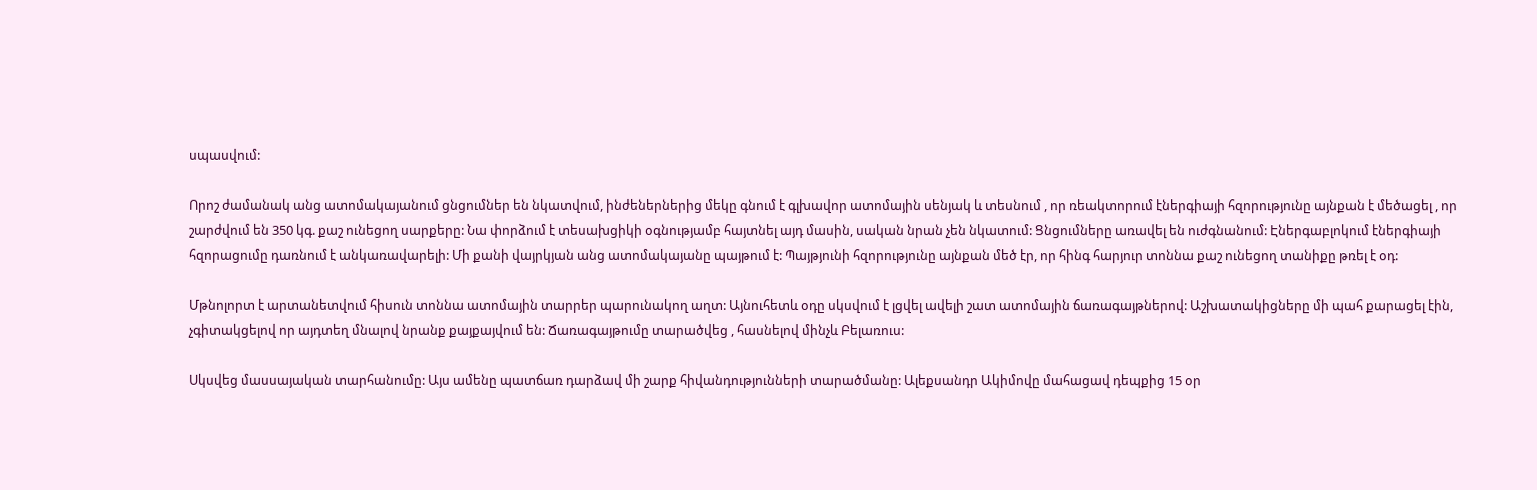սպասվում:

Որոշ ժամանակ անց ատոմակայանում ցնցումներ են նկատվում, ինժեներներից մեկը գնում է գլխավոր ատոմային սենյակ և տեսնում , որ ռեակտորում էներգիայի հզորությունը այնքան է մեծացել , որ շարժվում են 350 կգ. քաշ ունեցող սարքերը: Նա փորձում է տեսախցիկի օգնությամբ հայտնել այդ մասին, սական նրան չեն նկատում: Ցնցումները առավել են ուժգնանում: Էներգաբլոկում էներգիայի հզորացումը դառնում է անկառավարելի: Մի քանի վայրկյան անց ատոմակայանը պայթում է: Պայթյունի հզորությունը այնքան մեծ էր, որ հինգ հարյուր տոննա քաշ ունեցող տանիքը թռել է օդ:

Մթնոլորտ է արտանետվում հիսուն տոննա ատոմային տարրեր պարունակող աղտ: Այնուհետև օդը սկսվում է լցվել ավելի շատ ատոմային ճառագայթներով: Աշխատակիցները մի պահ քարացել էին, չգիտակցելով որ այդտեղ մնալով նրանք քայքայվում են: Ճառագայթումը տարածվեց , հասնելով մինչև Բելառուս:

Սկսվեց մասսայական տարհանումը: Այս ամենը պատճառ դարձավ մի շարք հիվանդությունների տարածմանը: Ալեքսանդր Ակիմովը մահացավ դեպքից 15 օր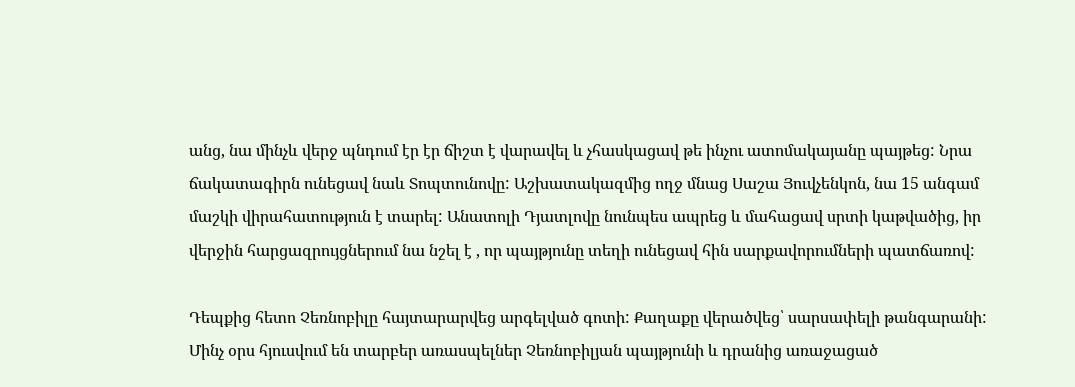անց, նա մինչև վերջ պնդում էր էր ճիշտ է վարավել և չհասկացավ թե ինչու ատոմակայանը պայթեց: Նրա ճակատագիրն ունեցավ նաև Տոպտունովը: Աշխատակազմից ողջ մնաց Սաշա Յուվչենկոն, նա 15 անգամ մաշկի վիրահատություն է տարել: Անատոլի Դյատլովը նունպես ապրեց և մահացավ սրտի կաթվածից, իր վերջին հարցազրույցներում նա նշել է , որ պայթյունը տեղի ունեցավ հին սարքավորումների պատճառով:

Դեպքից հետո Չեռնոբիլը հայտարարվեց արգելված գոտի: Քաղաքը վերածվեց՝ սարսափելի թանգարանի: Մինչ օրս հյուսվում են տարբեր առասպելներ Չեռնոբիլյան պայթյունի և դրանից առաջացած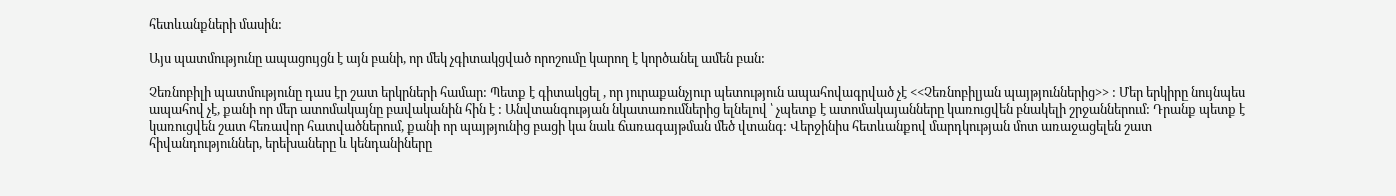հետևանքների մասին:

Այս պատմությունը ապացույցն է այն բանի, որ մեկ չգիտակցված որոշումը կարող է կործանել ամեն բան:

Չեռնոբիլի պատմությունը դաս էր շատ երկրների համար: Պետք է գիտակցել , որ յուրաքանչյուր պետություն ապահովագրված չէ <<Չեռնոբիլյան պայթյուններից>> : Մեր երկիրը նույնպես ապահով չէ, քանի որ մեր ատոմակայնը բավականին հին է : Անվտանգության նկատառումներից ելնելով ՝ չպետք է ատոմակայանները կառուցվեն բնակելի շրջաններում: Դրանք պետք է կառուցվեն շատ հեռավոր հատվածներում, քանի որ պայթյունից բացի կա նաև ճառագայթման մեծ վտանգ: Վերջինիս հետևանքով մարդկության մոտ առաջացելեն շատ հիվանդություններ, երեխաները և կենդանիները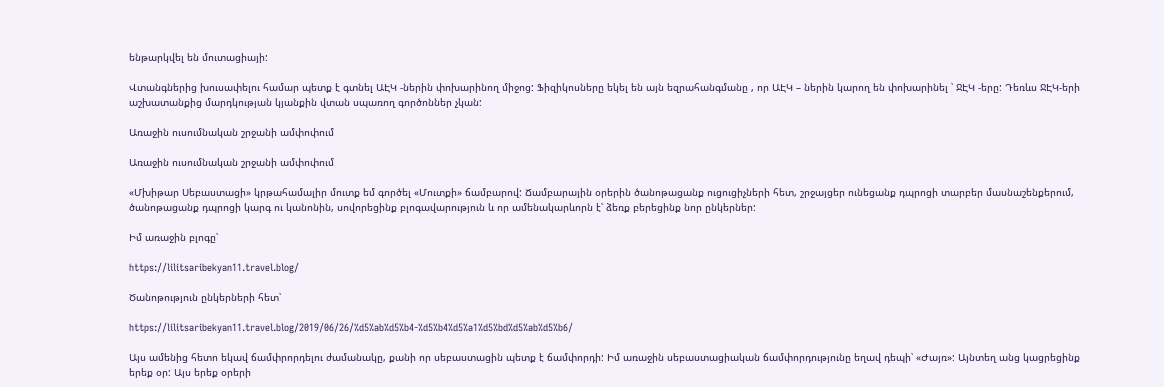ենթարկվել են մուտացիայի:

Վտանգներից խուսափելու համար պետք է գտնել ԱԷԿ -ներին փոխարինող միջոց: Ֆիզիկոսները եկել են այն եզրահանգմանը , որ ԱԷԿ – ներին կարող են փոխարինել ՝ ՋԷԿ -երը: Դեռևս ՋԷԿ-երի աշխատանքից մարդկության կյանքին վտան սպառող գործոններ չկան:

Առաջին ուսումնական շրջանի ամփոփում

Առաջին ուսումնական շրջանի ամփոփում

«Մխիթար Սեբաստացի» կրթահամալիր մուտք եմ գործել «Մուտքի» ճամբարով: Ճամբարային օրերին ծանոթացանք ուցուցիչների հետ, շրջայցեր ունեցանք դպրոցի տարբեր մասնաշենքերում, ծանոթացանք դպրոցի կարգ ու կանոնին, սովորեցինք բլոգավարություն և որ ամենակարևորն է՝ ձեռք բերեցինք նոր ընկերներ:

Իմ առաջին բլոգը՝

https://lilitsaribekyan11.travel.blog/

Ծանոթություն ընկերների հետ՝

https://lilitsaribekyan11.travel.blog/2019/06/26/%d5%ab%d5%b4-%d5%b4%d5%a1%d5%bd%d5%ab%d5%b6/

Այս ամենից հետո եկավ ճամփրորդելու ժամանակը, քանի որ սեբաստացին պետք է ճամփորդի: Իմ առաջին սեբաստացիական ճամփորդությունը եղավ դեպի՝ «Ժայռ»: Այնտեղ անց կացրեցինք երեք օր: Այս երեք օրերի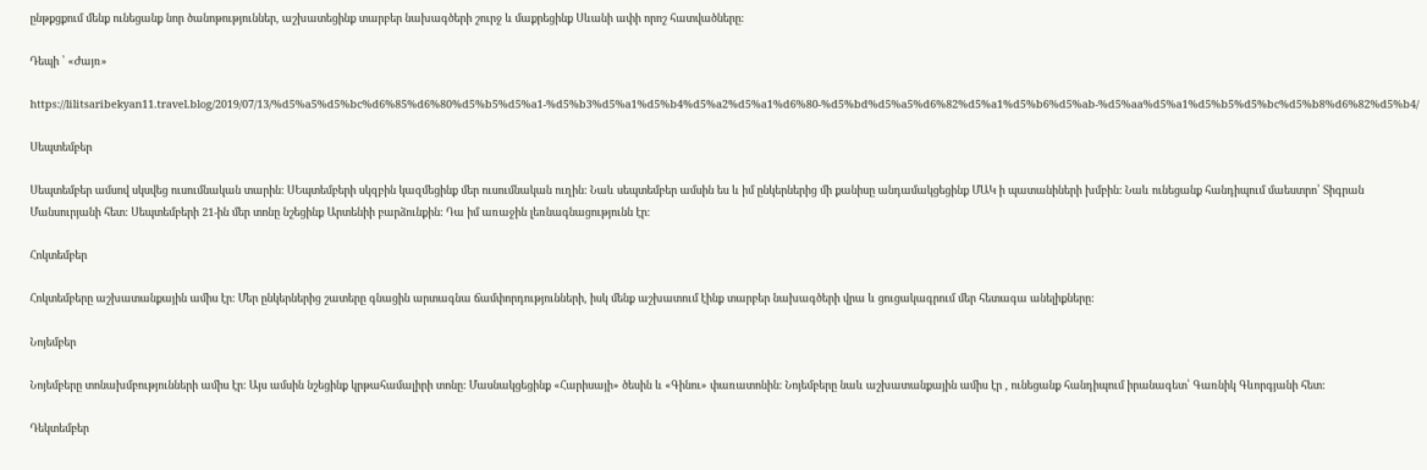ընթքցքում մենք ունեցանք նոր ծանոթություններ, աշխատեցինք տարբեր նախագծերի շուրջ և մաքրեցինք Սևանի ափի որոշ հատվածները:

Դեպի ՝ «Ժայռ»

https://lilitsaribekyan11.travel.blog/2019/07/13/%d5%a5%d5%bc%d6%85%d6%80%d5%b5%d5%a1-%d5%b3%d5%a1%d5%b4%d5%a2%d5%a1%d6%80-%d5%bd%d5%a5%d6%82%d5%a1%d5%b6%d5%ab-%d5%aa%d5%a1%d5%b5%d5%bc%d5%b8%d6%82%d5%b4/

Սեպտեմբեր

Սեպտեմբեր ամսով սկսվեց ուսումնական տարին: ՍԵպտեմբերի սկզբին կազմեցինք մեր ուսումնական ուղին: Նաև սեպտեմբեր ամսին ես և իմ ընկերներից մի քանիսը անդամակցեցինք ՄԱԿ ի պատանիների խմբին: Նաև ունեցանք հանդիպում մաեստրո՝ Տիգրան Մանսուրյանի հետ: Սեպտեմբերի 21-ին մեր տոնը նշեցինք Արտենիի բարձունքին: Դա իմ առաջին լեռնագնացությունն էր:

Հոկտեմբեր

Հոկտեմբերը աշխատանքային ամիս էր: Մեր ընկերներից շատերը գնացին արտագնա ճամփորդությունների, իսկ մենք աշխատում էինք տարբեր նախագծերի վրա և ցուցակագրում մեր հետագա անելիքները:

Նոյեմբեր

Նոյեմբերը տոնախմբությունների ամիս էր: Այս ամսին նշեցինք կրթահամալիրի տոնը: Մասնակցեցինք «Հարիսայի» ծեսին և «Գինու» փառատոնին: Նոյեմբերը նաև աշխատանքային ամիս էր , ունեցանք հանդիպում իրանագետ՝ Գառնիկ Գևորգյանի հետ:

Դեկտեմբեր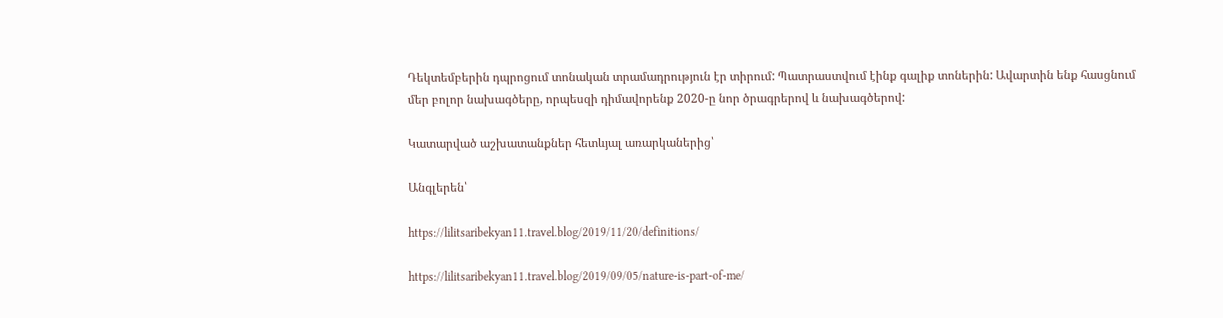Դեկտեմբերին դպրոցում տոնական տրամադրություն էր տիրում: Պատրաստվում էինք գալիք տոներին: Ավարտին ենք հասցնում մեր բոլոր նախագծերը, որպեսզի դիմավորենք 2020-ը նոր ծրագրերով և նախագծերով:

Կատարված աշխատանքներ հետևյալ առարկաներից՝

Անգլերեն՝

https://lilitsaribekyan11.travel.blog/2019/11/20/definitions/

https://lilitsaribekyan11.travel.blog/2019/09/05/nature-is-part-of-me/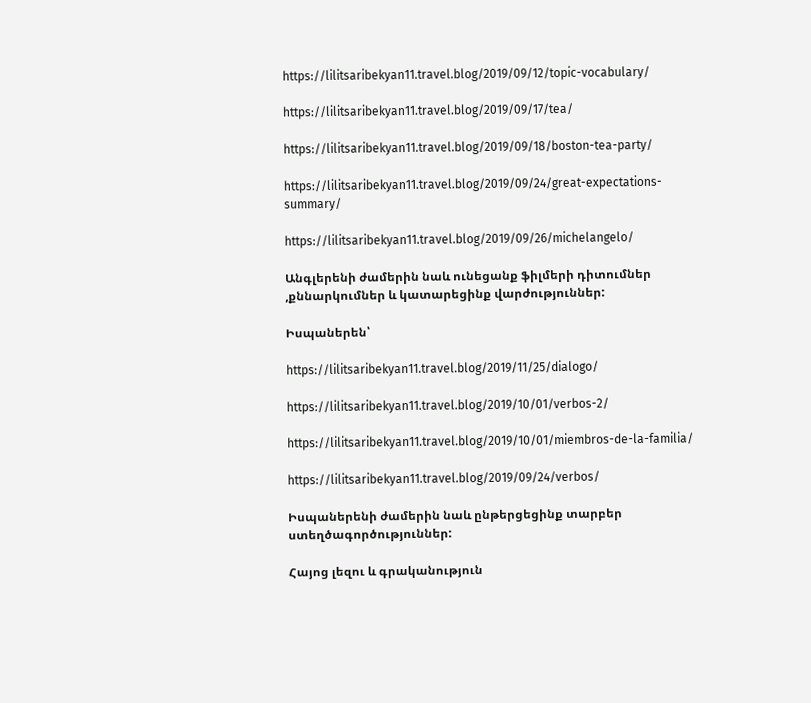https://lilitsaribekyan11.travel.blog/2019/09/12/topic-vocabulary/

https://lilitsaribekyan11.travel.blog/2019/09/17/tea/

https://lilitsaribekyan11.travel.blog/2019/09/18/boston-tea-party/

https://lilitsaribekyan11.travel.blog/2019/09/24/great-expectations-summary/

https://lilitsaribekyan11.travel.blog/2019/09/26/michelangelo/

Անգլերենի ժամերին նաև ունեցանք ֆիլմերի դիտումներ ,քննարկումներ և կատարեցինք վարժություններ:

Իսպաներեն՝

https://lilitsaribekyan11.travel.blog/2019/11/25/dialogo/

https://lilitsaribekyan11.travel.blog/2019/10/01/verbos-2/

https://lilitsaribekyan11.travel.blog/2019/10/01/miembros-de-la-familia/

https://lilitsaribekyan11.travel.blog/2019/09/24/verbos/

Իսպաներենի ժամերին նաև ընթերցեցինք տարբեր ստեղծագործություններ:

Հայոց լեզու և գրականություն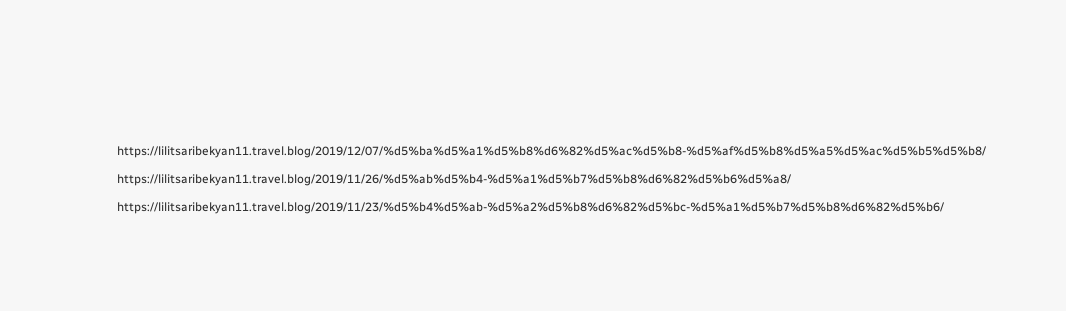https://lilitsaribekyan11.travel.blog/2019/12/07/%d5%ba%d5%a1%d5%b8%d6%82%d5%ac%d5%b8-%d5%af%d5%b8%d5%a5%d5%ac%d5%b5%d5%b8/

https://lilitsaribekyan11.travel.blog/2019/11/26/%d5%ab%d5%b4-%d5%a1%d5%b7%d5%b8%d6%82%d5%b6%d5%a8/

https://lilitsaribekyan11.travel.blog/2019/11/23/%d5%b4%d5%ab-%d5%a2%d5%b8%d6%82%d5%bc-%d5%a1%d5%b7%d5%b8%d6%82%d5%b6/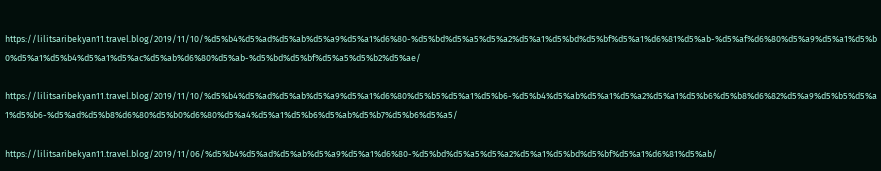https://lilitsaribekyan11.travel.blog/2019/11/10/%d5%b4%d5%ad%d5%ab%d5%a9%d5%a1%d6%80-%d5%bd%d5%a5%d5%a2%d5%a1%d5%bd%d5%bf%d5%a1%d6%81%d5%ab-%d5%af%d6%80%d5%a9%d5%a1%d5%b0%d5%a1%d5%b4%d5%a1%d5%ac%d5%ab%d6%80%d5%ab-%d5%bd%d5%bf%d5%a5%d5%b2%d5%ae/

https://lilitsaribekyan11.travel.blog/2019/11/10/%d5%b4%d5%ad%d5%ab%d5%a9%d5%a1%d6%80%d5%b5%d5%a1%d5%b6-%d5%b4%d5%ab%d5%a1%d5%a2%d5%a1%d5%b6%d5%b8%d6%82%d5%a9%d5%b5%d5%a1%d5%b6-%d5%ad%d5%b8%d6%80%d5%b0%d6%80%d5%a4%d5%a1%d5%b6%d5%ab%d5%b7%d5%b6%d5%a5/

https://lilitsaribekyan11.travel.blog/2019/11/06/%d5%b4%d5%ad%d5%ab%d5%a9%d5%a1%d6%80-%d5%bd%d5%a5%d5%a2%d5%a1%d5%bd%d5%bf%d5%a1%d6%81%d5%ab/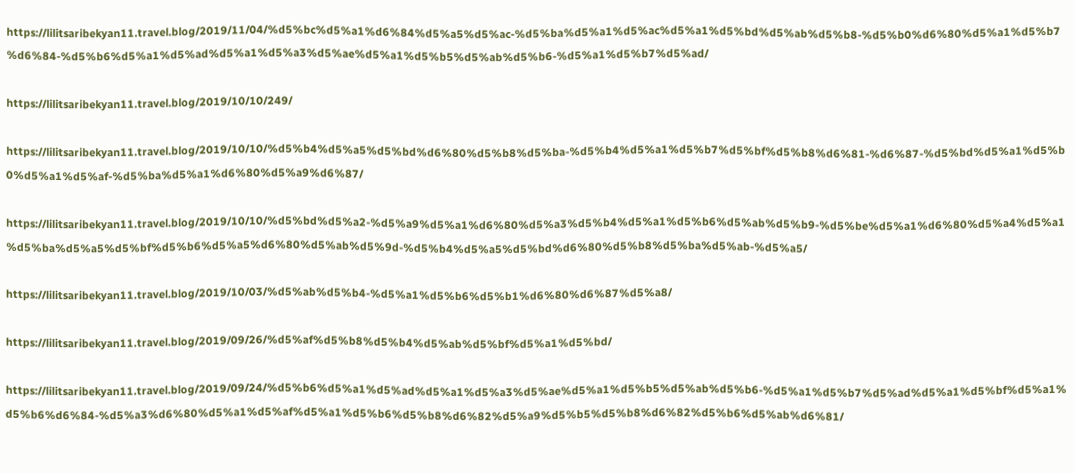https://lilitsaribekyan11.travel.blog/2019/11/04/%d5%bc%d5%a1%d6%84%d5%a5%d5%ac-%d5%ba%d5%a1%d5%ac%d5%a1%d5%bd%d5%ab%d5%b8-%d5%b0%d6%80%d5%a1%d5%b7%d6%84-%d5%b6%d5%a1%d5%ad%d5%a1%d5%a3%d5%ae%d5%a1%d5%b5%d5%ab%d5%b6-%d5%a1%d5%b7%d5%ad/

https://lilitsaribekyan11.travel.blog/2019/10/10/249/

https://lilitsaribekyan11.travel.blog/2019/10/10/%d5%b4%d5%a5%d5%bd%d6%80%d5%b8%d5%ba-%d5%b4%d5%a1%d5%b7%d5%bf%d5%b8%d6%81-%d6%87-%d5%bd%d5%a1%d5%b0%d5%a1%d5%af-%d5%ba%d5%a1%d6%80%d5%a9%d6%87/

https://lilitsaribekyan11.travel.blog/2019/10/10/%d5%bd%d5%a2-%d5%a9%d5%a1%d6%80%d5%a3%d5%b4%d5%a1%d5%b6%d5%ab%d5%b9-%d5%be%d5%a1%d6%80%d5%a4%d5%a1%d5%ba%d5%a5%d5%bf%d5%b6%d5%a5%d6%80%d5%ab%d5%9d-%d5%b4%d5%a5%d5%bd%d6%80%d5%b8%d5%ba%d5%ab-%d5%a5/

https://lilitsaribekyan11.travel.blog/2019/10/03/%d5%ab%d5%b4-%d5%a1%d5%b6%d5%b1%d6%80%d6%87%d5%a8/

https://lilitsaribekyan11.travel.blog/2019/09/26/%d5%af%d5%b8%d5%b4%d5%ab%d5%bf%d5%a1%d5%bd/

https://lilitsaribekyan11.travel.blog/2019/09/24/%d5%b6%d5%a1%d5%ad%d5%a1%d5%a3%d5%ae%d5%a1%d5%b5%d5%ab%d5%b6-%d5%a1%d5%b7%d5%ad%d5%a1%d5%bf%d5%a1%d5%b6%d6%84-%d5%a3%d6%80%d5%a1%d5%af%d5%a1%d5%b6%d5%b8%d6%82%d5%a9%d5%b5%d5%b8%d6%82%d5%b6%d5%ab%d6%81/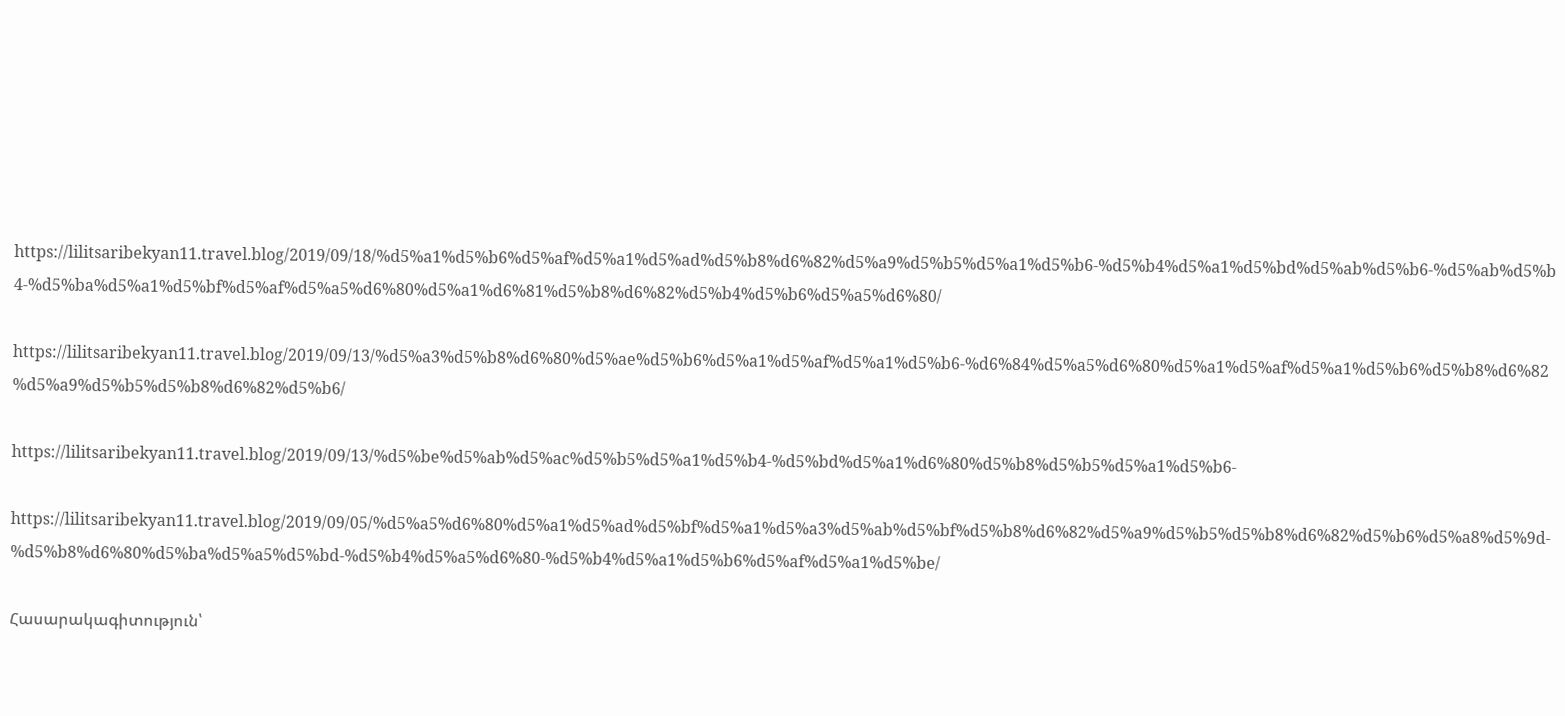https://lilitsaribekyan11.travel.blog/2019/09/18/%d5%a1%d5%b6%d5%af%d5%a1%d5%ad%d5%b8%d6%82%d5%a9%d5%b5%d5%a1%d5%b6-%d5%b4%d5%a1%d5%bd%d5%ab%d5%b6-%d5%ab%d5%b4-%d5%ba%d5%a1%d5%bf%d5%af%d5%a5%d6%80%d5%a1%d6%81%d5%b8%d6%82%d5%b4%d5%b6%d5%a5%d6%80/

https://lilitsaribekyan11.travel.blog/2019/09/13/%d5%a3%d5%b8%d6%80%d5%ae%d5%b6%d5%a1%d5%af%d5%a1%d5%b6-%d6%84%d5%a5%d6%80%d5%a1%d5%af%d5%a1%d5%b6%d5%b8%d6%82%d5%a9%d5%b5%d5%b8%d6%82%d5%b6/

https://lilitsaribekyan11.travel.blog/2019/09/13/%d5%be%d5%ab%d5%ac%d5%b5%d5%a1%d5%b4-%d5%bd%d5%a1%d6%80%d5%b8%d5%b5%d5%a1%d5%b6-

https://lilitsaribekyan11.travel.blog/2019/09/05/%d5%a5%d6%80%d5%a1%d5%ad%d5%bf%d5%a1%d5%a3%d5%ab%d5%bf%d5%b8%d6%82%d5%a9%d5%b5%d5%b8%d6%82%d5%b6%d5%a8%d5%9d-%d5%b8%d6%80%d5%ba%d5%a5%d5%bd-%d5%b4%d5%a5%d6%80-%d5%b4%d5%a1%d5%b6%d5%af%d5%a1%d5%be/

Հասարակագիտություն՝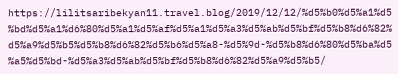https://lilitsaribekyan11.travel.blog/2019/12/12/%d5%b0%d5%a1%d5%bd%d5%a1%d6%80%d5%a1%d5%af%d5%a1%d5%a3%d5%ab%d5%bf%d5%b8%d6%82%d5%a9%d5%b5%d5%b8%d6%82%d5%b6%d5%a8-%d5%9d-%d5%b8%d6%80%d5%ba%d5%a5%d5%bd-%d5%a3%d5%ab%d5%bf%d5%b8%d6%82%d5%a9%d5%b5/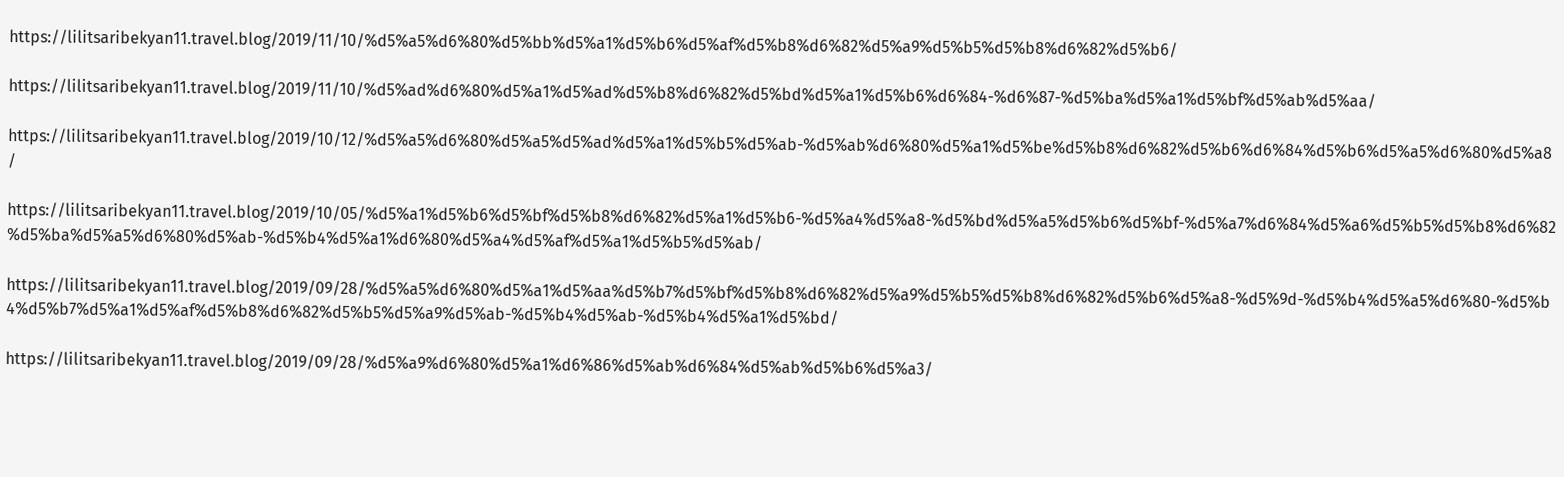https://lilitsaribekyan11.travel.blog/2019/11/10/%d5%a5%d6%80%d5%bb%d5%a1%d5%b6%d5%af%d5%b8%d6%82%d5%a9%d5%b5%d5%b8%d6%82%d5%b6/

https://lilitsaribekyan11.travel.blog/2019/11/10/%d5%ad%d6%80%d5%a1%d5%ad%d5%b8%d6%82%d5%bd%d5%a1%d5%b6%d6%84-%d6%87-%d5%ba%d5%a1%d5%bf%d5%ab%d5%aa/

https://lilitsaribekyan11.travel.blog/2019/10/12/%d5%a5%d6%80%d5%a5%d5%ad%d5%a1%d5%b5%d5%ab-%d5%ab%d6%80%d5%a1%d5%be%d5%b8%d6%82%d5%b6%d6%84%d5%b6%d5%a5%d6%80%d5%a8/

https://lilitsaribekyan11.travel.blog/2019/10/05/%d5%a1%d5%b6%d5%bf%d5%b8%d6%82%d5%a1%d5%b6-%d5%a4%d5%a8-%d5%bd%d5%a5%d5%b6%d5%bf-%d5%a7%d6%84%d5%a6%d5%b5%d5%b8%d6%82%d5%ba%d5%a5%d6%80%d5%ab-%d5%b4%d5%a1%d6%80%d5%a4%d5%af%d5%a1%d5%b5%d5%ab/

https://lilitsaribekyan11.travel.blog/2019/09/28/%d5%a5%d6%80%d5%a1%d5%aa%d5%b7%d5%bf%d5%b8%d6%82%d5%a9%d5%b5%d5%b8%d6%82%d5%b6%d5%a8-%d5%9d-%d5%b4%d5%a5%d6%80-%d5%b4%d5%b7%d5%a1%d5%af%d5%b8%d6%82%d5%b5%d5%a9%d5%ab-%d5%b4%d5%ab-%d5%b4%d5%a1%d5%bd/

https://lilitsaribekyan11.travel.blog/2019/09/28/%d5%a9%d6%80%d5%a1%d6%86%d5%ab%d6%84%d5%ab%d5%b6%d5%a3/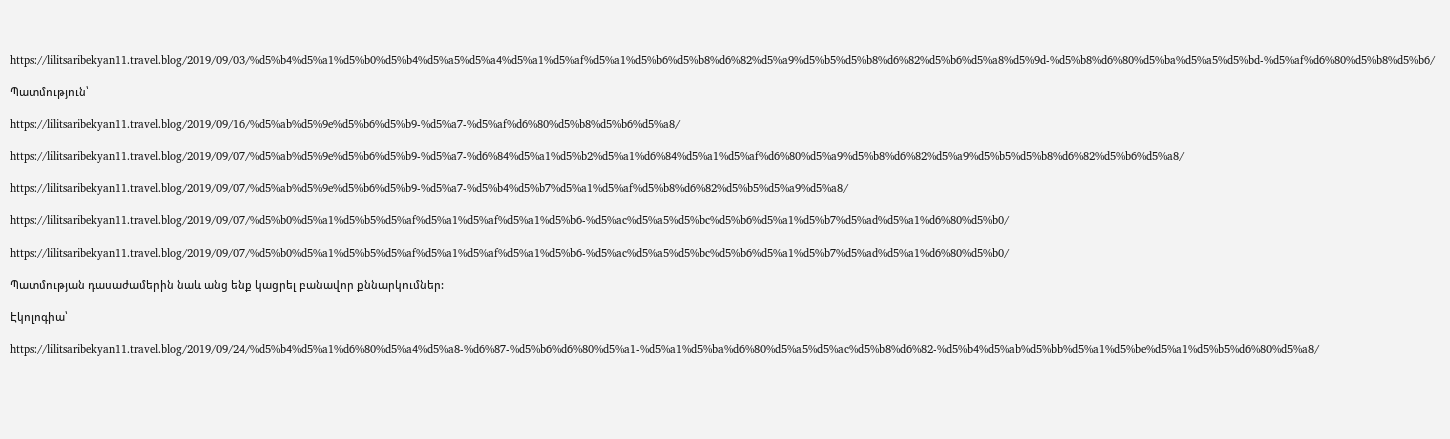https://lilitsaribekyan11.travel.blog/2019/09/03/%d5%b4%d5%a1%d5%b0%d5%b4%d5%a5%d5%a4%d5%a1%d5%af%d5%a1%d5%b6%d5%b8%d6%82%d5%a9%d5%b5%d5%b8%d6%82%d5%b6%d5%a8%d5%9d-%d5%b8%d6%80%d5%ba%d5%a5%d5%bd-%d5%af%d6%80%d5%b8%d5%b6/

Պատմություն՝

https://lilitsaribekyan11.travel.blog/2019/09/16/%d5%ab%d5%9e%d5%b6%d5%b9-%d5%a7-%d5%af%d6%80%d5%b8%d5%b6%d5%a8/

https://lilitsaribekyan11.travel.blog/2019/09/07/%d5%ab%d5%9e%d5%b6%d5%b9-%d5%a7-%d6%84%d5%a1%d5%b2%d5%a1%d6%84%d5%a1%d5%af%d6%80%d5%a9%d5%b8%d6%82%d5%a9%d5%b5%d5%b8%d6%82%d5%b6%d5%a8/

https://lilitsaribekyan11.travel.blog/2019/09/07/%d5%ab%d5%9e%d5%b6%d5%b9-%d5%a7-%d5%b4%d5%b7%d5%a1%d5%af%d5%b8%d6%82%d5%b5%d5%a9%d5%a8/

https://lilitsaribekyan11.travel.blog/2019/09/07/%d5%b0%d5%a1%d5%b5%d5%af%d5%a1%d5%af%d5%a1%d5%b6-%d5%ac%d5%a5%d5%bc%d5%b6%d5%a1%d5%b7%d5%ad%d5%a1%d6%80%d5%b0/

https://lilitsaribekyan11.travel.blog/2019/09/07/%d5%b0%d5%a1%d5%b5%d5%af%d5%a1%d5%af%d5%a1%d5%b6-%d5%ac%d5%a5%d5%bc%d5%b6%d5%a1%d5%b7%d5%ad%d5%a1%d6%80%d5%b0/

Պատմության դասաժամերին նաև անց ենք կացրել բանավոր քննարկումներ:

Էկոլոգիա՝

https://lilitsaribekyan11.travel.blog/2019/09/24/%d5%b4%d5%a1%d6%80%d5%a4%d5%a8-%d6%87-%d5%b6%d6%80%d5%a1-%d5%a1%d5%ba%d6%80%d5%a5%d5%ac%d5%b8%d6%82-%d5%b4%d5%ab%d5%bb%d5%a1%d5%be%d5%a1%d5%b5%d6%80%d5%a8/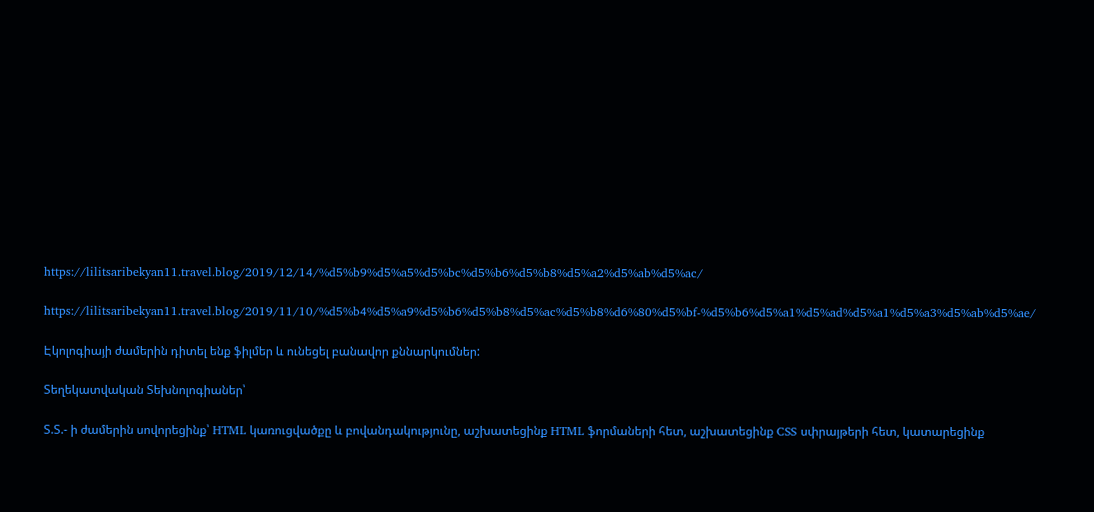https://lilitsaribekyan11.travel.blog/2019/12/14/%d5%b9%d5%a5%d5%bc%d5%b6%d5%b8%d5%a2%d5%ab%d5%ac/

https://lilitsaribekyan11.travel.blog/2019/11/10/%d5%b4%d5%a9%d5%b6%d5%b8%d5%ac%d5%b8%d6%80%d5%bf-%d5%b6%d5%a1%d5%ad%d5%a1%d5%a3%d5%ab%d5%ae/

Էկոլոգիայի ժամերին դիտել ենք ֆիլմեր և ունեցել բանավոր քննարկումներ:

Տեղեկատվական Տեխնոլոգիաներ՝

Տ.Տ.- ի ժամերին սովորեցինք՝ HTML կառուցվածքը և բովանդակությունը, աշխատեցինք HTML ֆորմաների հետ, աշխատեցինք CSS սփրայթերի հետ, կատարեցինք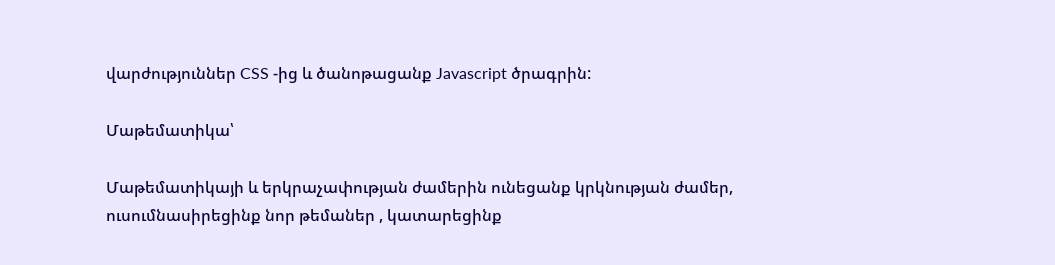վարժություններ CSS -ից և ծանոթացանք Javascript ծրագրին:

Մաթեմատիկա՝

Մաթեմատիկայի և երկրաչափության ժամերին ունեցանք կրկնության ժամեր, ուսումնասիրեցինք նոր թեմաներ , կատարեցինք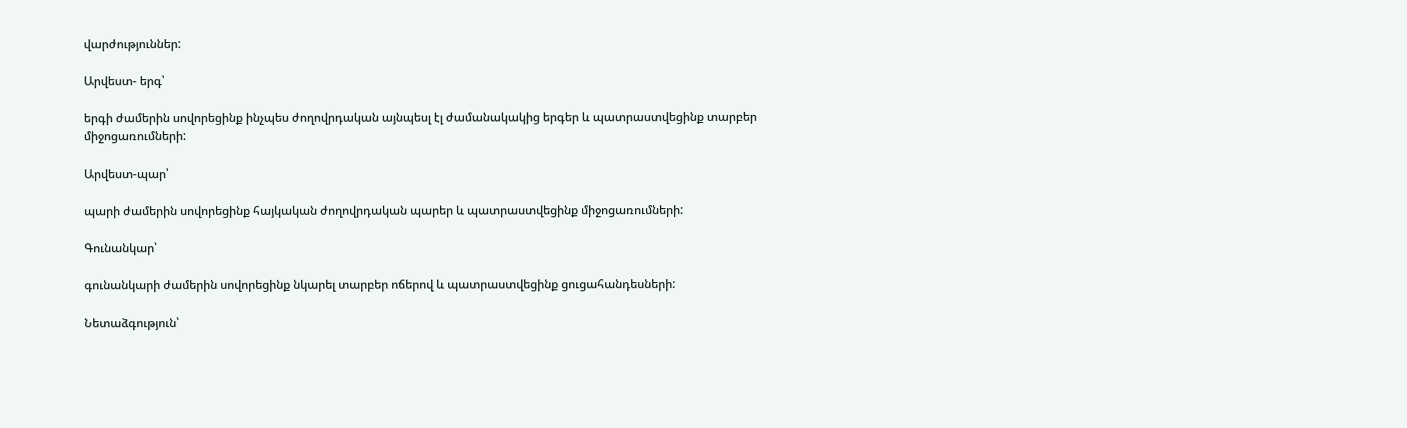վարժություններ:

Արվեստ- երգ՝

երգի ժամերին սովորեցինք ինչպես ժողովրդական այնպեսլ էլ ժամանակակից երգեր և պատրաստվեցինք տարբեր միջոցառումների:

Արվեստ-պար՝

պարի ժամերին սովորեցինք հայկական ժողովրդական պարեր և պատրաստվեցինք միջոցառումների:

Գունանկար՝

գունանկարի ժամերին սովորեցինք նկարել տարբեր ոճերով և պատրաստվեցինք ցուցահանդեսների:

Նետաձգություն՝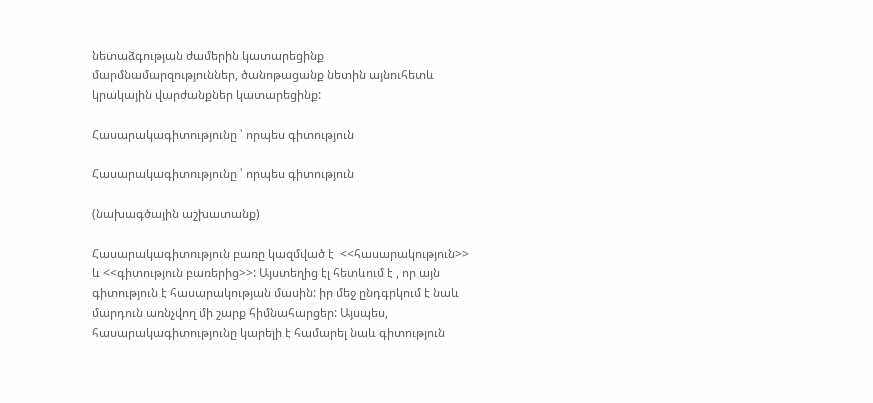նետաձգության ժամերին կատարեցինք մարմնամարզություններ, ծանոթացանք նետին այնուհետև կրակային վարժանքներ կատարեցինք:

Հասարակագիտությունը ՝ որպես գիտություն

Հասարակագիտությունը ՝ որպես գիտություն

(նախագծային աշխատանք)

Հասարակագիտություն բառը կազմված է  <<հասարակություն>> և <<գիտություն բառերից>>: Այստեղից էլ հետևում է , որ այն գիտություն է հասարակության մասին: իր մեջ ընդգրկում է նաև մարդուն առնչվող մի շարք հիմնահարցեր: Այսպես, հասարակագիտությունը կարելի է համարել նաև գիտություն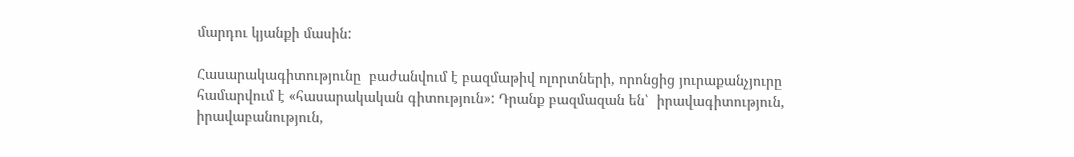մարդու կյանքի մասին:

Հասարակագիտությունը  բաժանվում է բազմաթիվ ոլորտների, որոնցից յուրաքանչյուրը համարվում է «հասարակական գիտություն»: Դրանք բազմազան են՝  իրավագիտություն, իրավաբանություն,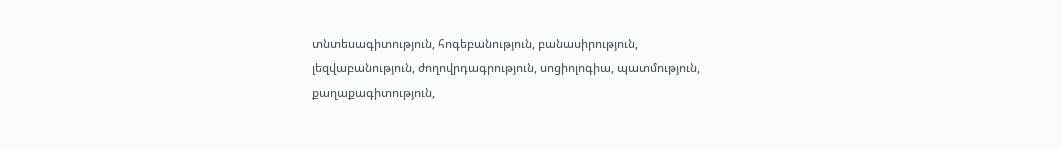տնտեսագիտություն, հոգեբանություն, բանասիրություն, լեզվաբանություն, ժողովրդագրություն, սոցիոլոգիա, պատմություն, քաղաքագիտություն,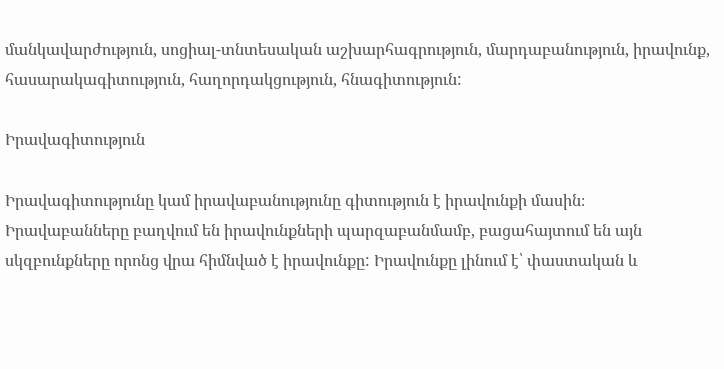մանկավարժություն, սոցիալ-տնտեսական աշխարհագրություն, մարդաբանություն, իրավունք, հասարակագիտություն, հաղորդակցություն, հնագիտություն:

Իրավագիտություն

Իրավագիտությունը կամ իրավաբանությունը գիտություն է իրավունքի մասին։ Իրավաբանները բաղվում են իրավունքների պարզաբանմամբ, բացահայտում են այն սկզբունքները որոնց վրա հիմնված է իրավունքը: Իրավունքը լինում է՝ փաստական և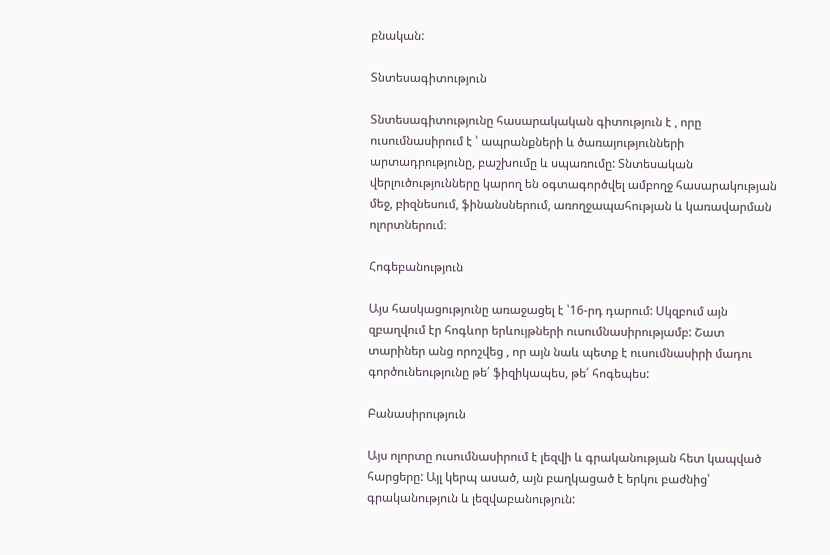բնական:

Տնտեսագիտություն

Տնտեսագիտությունը հասարակական գիտություն է , որը ուսումնասիրում է ՝ ապրանքների և ծառայությունների արտադրությունը, բաշխումը և սպառումը: Տնտեսական վերլուծությունները կարող են օգտագործվել ամբողջ հասարակության մեջ, բիզնեսում, ֆինանսներում, առողջապահության և կառավարման ոլորտներում։

Հոգեբանություն

Այս հասկացությունը առաջացել է ՝16-րդ դարում: Սկզբում այն զբաղվում էր հոգևոր երևույթների ուսումնասիրությամբ: Շատ տարիներ անց որոշվեց , որ այն նաև պետք է ուսումնասիրի մադու գործունեությունը թե՛ ֆիզիկապես, թե՛ հոգեպես:

Բանասիրություն

Այս ոլորտը ուսումնասիրում է լեզվի և գրականության հետ կապված հարցերը: Այլ կերպ ասած, այն բաղկացած է երկու բաժնից՝ գրականություն և լեզվաբանություն: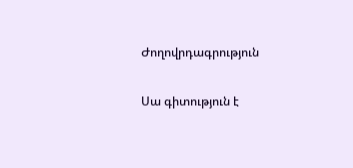Ժողովրդագրություն

Սա գիտություն է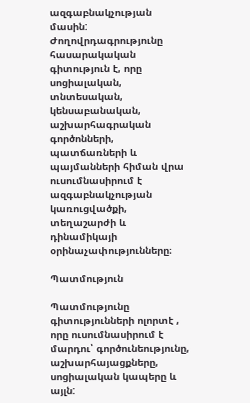ազգաբնակչության մասին: Ժողովրդագրությունը հասարակական գիտություն է, որը սոցիալական, տնտեսական, կենսաբանական, աշխարհագրական գործոնների, պատճառների և պայմանների հիման վրա ուսումնասիրում է ազգաբնակչության կառուցվածքի, տեղաշարժի և դինամիկայի օրինաչափությունները։

Պատմություն

Պատմությունը գիտությունների ոլորտէ , որը ուսումնասիրում է մարդու՝ գործունեությունը, աշխարհայացքները, սոցիալական կապերը և այլն: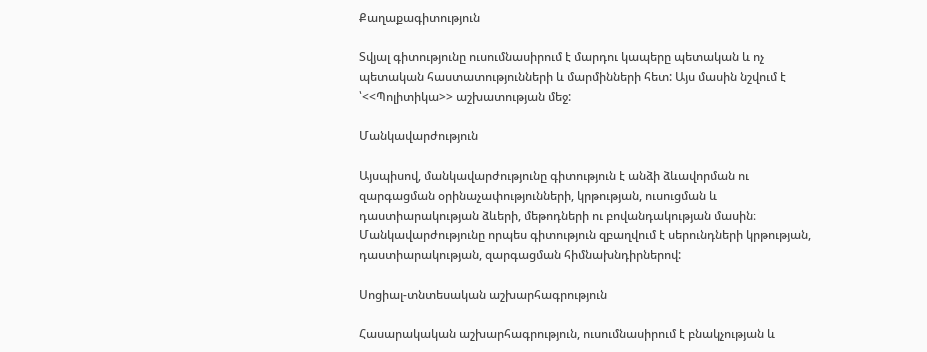Քաղաքագիտություն

Տվյալ գիտությունը ուսումնասիրում է մարդու կապերը պետական և ոչ պետական հաստատությունների և մարմինների հետ: Այս մասին նշվում է ՝<<Պոլիտիկա>> աշխատության մեջ:

Մանկավարժություն

Այսպիսով, մանկավարժությունը գիտություն է անձի ձևավորման ու զարգացման օրինաչափությունների, կրթության, ուսուցման և դաստիարակության ձևերի, մեթոդների ու բովանդակության մասին։ Մանկավարժությունը որպես գիտություն զբաղվում է սերունդների կրթության, դաստիարակության, զարգացման հիմնախնդիրներով:

Սոցիալ-տնտեսական աշխարհագրություն

Հասարակական աշխարհագրություն, ուսումնասիրում է բնակչության և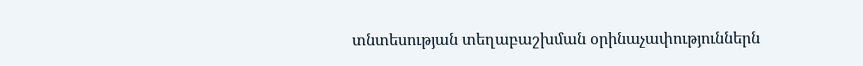տնտեսության տեղաբաշխման օրինաչափություններն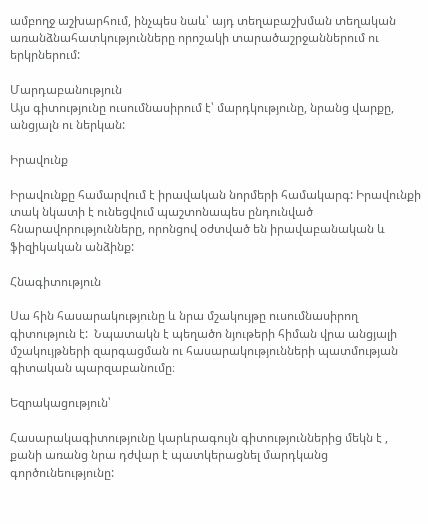ամբողջ աշխարհում, ինչպես նաև՝ այդ տեղաբաշխման տեղական առանձնահատկությունները որոշակի տարածաշրջաններում ու երկրներում:

Մարդաբանություն
Այս գիտությունը ուսումնասիրում է՝ մարդկությունը, նրանց վարքը, անցյալն ու ներկան:

Իրավունք

Իրավունքը համարվում է իրավական նորմերի համակարգ: Իրավունքի տակ նկատի է ունեցվում պաշտոնապես ընդունված հնարավորությունները, որոնցով օժտված են իրավաբանական և ֆիզիկական անձինք:

Հնագիտություն

Սա հին հասարակությունը և նրա մշակույթը ուսումնասիրող գիտություն է:  Նպատակն է պեղածո նյութերի հիման վրա անցյալի մշակույթների զարգացման ու հասարակությունների պատմության գիտական պարզաբանումը։

Եզրակացություն՝

Հասարակագիտությունը կարևրագույն գիտություններից մեկն է , քանի առանց նրա դժվար է պատկերացնել մարդկանց գործունեությունը: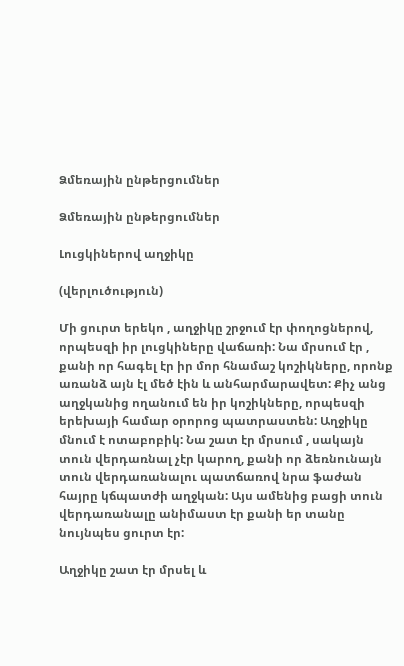Ձմեռային ընթերցումներ

Ձմեռային ընթերցումներ

Լուցկիներով աղջիկը

(վերլուծություն)

Մի ցուրտ երեկո , աղջիկը շրջում էր փողոցներով, որպեսզի իր լուցկիները վաճառի: Նա մրսում էր , քանի որ հագել էր իր մոր հնամաշ կոշիկները, որոնք առանձ այն էլ մեծ էին և անհարմարավետ: Քիչ անց աղջկանից ողանում են իր կոշիկները, որպեսզի երեխայի համար օրորոց պատրաստեն: Աղջիկը մնում է ոտաբոբիկ: Նա շատ էր մրսում , սակայն տուն վերդառնալ չէր կարող, քանի որ ձեռնունայն տուն վերդառանալու պատճառով նրա ֆաժան հայրը կճպատժի աղջկան: Այս ամենից բացի տուն վերդառանալը անիմաստ էր քանի եր տանը նույնպես ցուրտ էր:

Աղջիկը շատ էր մրսել և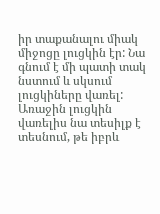իր տաքանալու միակ միջոցը լուցկին էր: Նա գնում է մի պատի տակ նստում և սկսում լուցկիները վառել: Առաջին լուցկին վառելիս նա տեսիլք է տեսնում, թե իբրև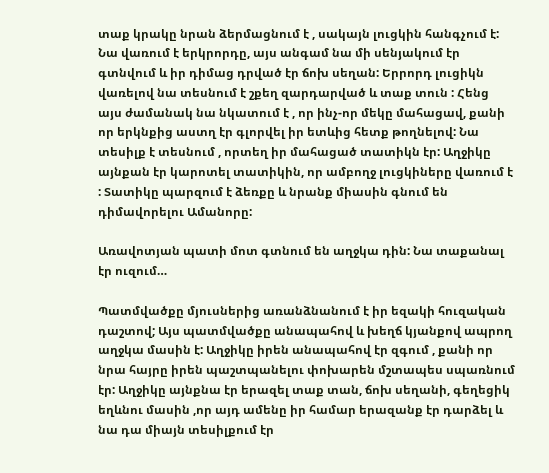տաք կրակը նրան ձերմացնում է , սակայն լուցկին հանգչում է: Նա վառում է երկրորդը, այս անգամ նա մի սենյակում էր գտնվում և իր դիմաց դրված էր ճոխ սեղան: Երրորդ լուցիկն վառելով նա տեսնում է շքեղ զարդարված և տաք տուն : Հենց այս ժամանակ նա նկատում է , որ ինչ-որ մեկը մահացավ, քանի որ երկնքից աստղ էր գլորվել իր ետևից հետք թողնելով: Նա տեսիլք է տեսնում , որտեղ իր մահացած տատիկն էր: Աղջիկը այնքան էր կարոտել տատիկին, որ ամբողջ լուցկիները վառում է : Տատիկը պարզում է ձեռքը և նրանք միասին գնում են դիմավորելու Ամանորը:

Առավոտյան պատի մոտ գտնում են աղջկա դին: Նա տաքանալ էր ուզում…

Պատմվածքը մյուսներից առանձնանում է իր եզակի հուզական դաշտով; Այս պատմվածքը անապահով և խեղճ կյանքով ապրող աղջկա մասին է: Աղջիկը իրեն անապահով էր զգում , քանի որ նրա հայրը իրեն պաշտպանելու փոխարեն մշտապես սպառնում էր: Աղջիկը այնքնա էր երազել տաք տան, ճոխ սեղանի, գեղեցիկ եղևնու մասին ,որ այդ ամենը իր համար երազանք էր դարձել և նա դա միայն տեսիլքում էր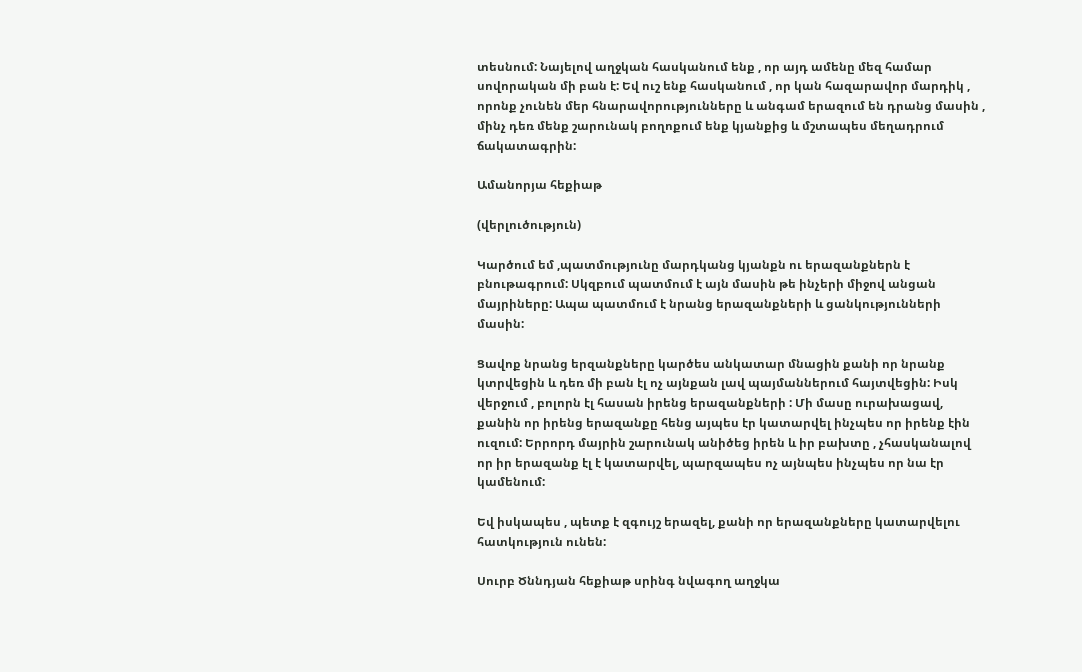տեսնում: Նայելով աղջկան հասկանում ենք , որ այդ ամենը մեզ համար սովորական մի բան է: Եվ ուշ ենք հասկանում , որ կան հազարավոր մարդիկ , որոնք չունեն մեր հնարավորությունները և անգամ երազում են դրանց մասին , մինչ դեռ մենք շարունակ բողոքում ենք կյանքից և մշտապես մեղադրում ճակատագրին:

Ամանորյա հեքիաթ

(վերլուծություն)

Կարծում եմ ,պատմությունը մարդկանց կյանքն ու երազանքներն է բնութագրում: Սկզբում պատմում է այն մասին թե ինչերի միջով անցան մայրիները: Ապա պատմում է նրանց երազանքների և ցանկությունների մասին:

Ցավոք նրանց երզանքները կարծես անկատար մնացին քանի որ նրանք կտրվեցին և դեռ մի բան էլ ոչ այնքան լավ պայմաններում հայտվեցին: Իսկ վերջում , բոլորն էլ հասան իրենց երազանքների : Մի մասը ուրախացավ, քանին որ իրենց երազանքը հենց այպես էր կատարվել ինչպես որ իրենք էին ուզում: Երրորդ մայրին շարունակ անիծեց իրեն և իր բախտը , չհասկանալով որ իր երազանք էլ է կատարվել, պարզապես ոչ այնպես ինչպես որ նա էր կամենում:

Եվ իսկապես , պետք է զգույշ երազել, քանի որ երազանքները կատարվելու հատկություն ունեն:

Սուրբ Ծննդյան հեքիաթ սրինգ նվագող աղջկա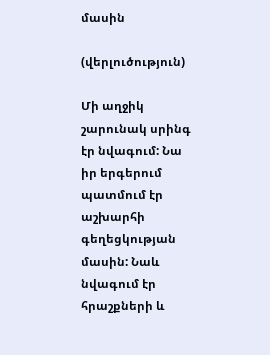մասին

(վերլուծություն)

Մի աղջիկ շարունակ սրինգ էր նվագում: Նա իր երգերում պատմում էր աշխարհի գեղեցկության մասին: Նաև նվագում էր հրաշքների և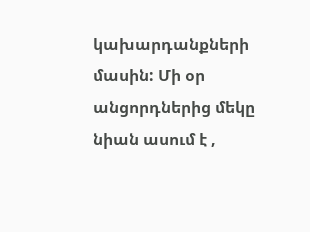կախարդանքների մասին: Մի օր անցորդներից մեկը նիան ասում է ,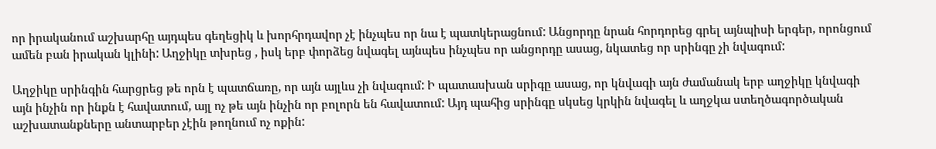որ իրականում աշխարհը այդպես գեղեցիկ և խորհրդավոր չէ ինչպես որ նա է պատկերացնում: Անցորդը նրան հորդորեց գրել այնպիսի երգեր, որոնցում ամեն բան իրական կլինի: Աղջիկը տխրեց , իսկ երբ փորձեց նվագել այնպես ինչպես որ անցորդը ասաց, նկատեց որ սրինգը չի նվագում:

Աղջիկը սրինգին հարցրեց թե որն է պատճառը, որ այն այլևս չի նվագում: Ի պատասխան սրիգը ասաց, որ կնվագի այն ժամանակ երբ աղջիկը կնվագի այն ինչին որ ինքն է հավատում, այլ ոչ թե այն ինչին որ բոլորն են հավատում: Այդ պահից սրինգը սկսեց կրկին նվագել և աղջկա ստեղծագործական աշխատանքները անտարբեր չէին թողնում ոչ ոքին: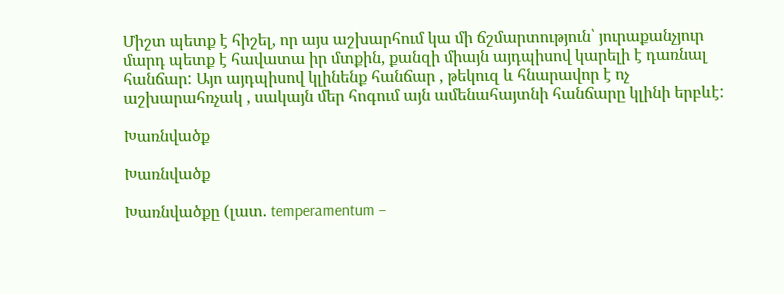Միշտ պետք է հիշել, որ այս աշխարհում կա մի ճշմարտություն՝ յուրաքանչյուր մարդ պետք է հավատա իր մտքին, քանզի միայն այդպիսով կարելի է դառնալ հանճար: Այո այդպիսով կլինենք հանճար , թեկուզ և հնարավոր է ոչ աշխարահռչակ , սակայն մեր հոգում այն ամենահայտնի հանճարը կլինի երբևէ:

Խառնվածք

Խառնվածք

Խառնվածքը (լատ. temperamentum –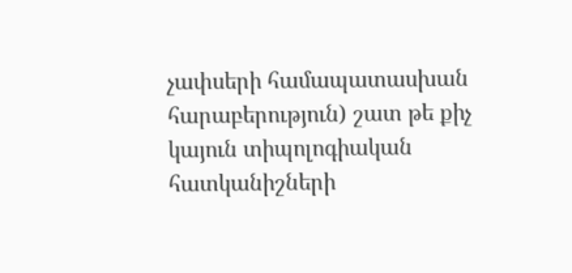չափսերի համապատասխան հարաբերություն) շատ թե քիչ կայուն տիպոլոգիական հատկանիշների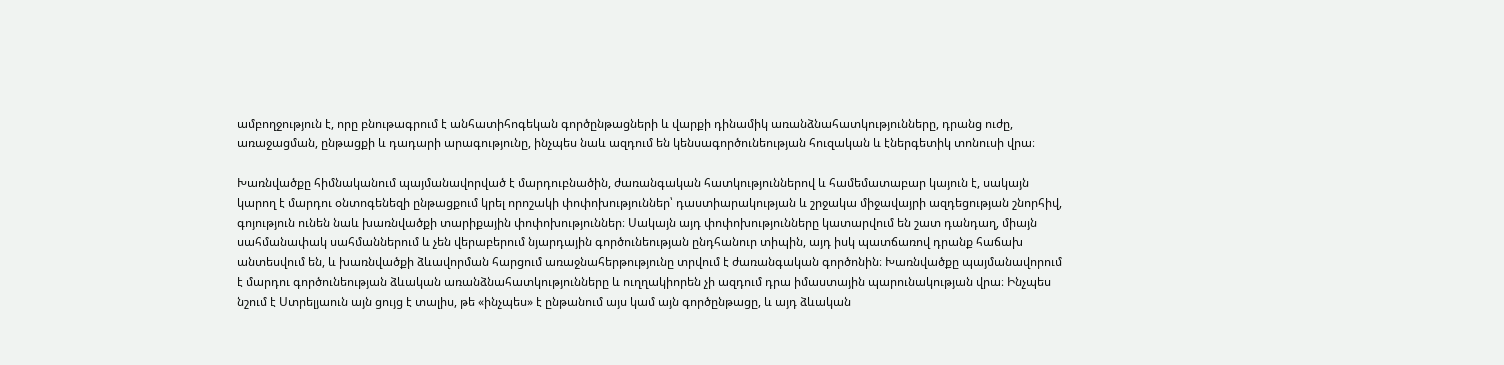ամբողջություն է, որը բնութագրում է անհատիհոգեկան գործընթացների և վարքի դինամիկ առանձնահատկությունները, դրանց ուժը, առաջացման, ընթացքի և դադարի արագությունը, ինչպես նաև ազդում են կենսագործունեության հուզական և էներգետիկ տոնուսի վրա։

Խառնվածքը հիմնականում պայմանավորված է մարդուբնածին, ժառանգական հատկություններով և համեմատաբար կայուն է, սակայն կարող է մարդու օնտոգենեզի ընթացքում կրել որոշակի փոփոխություններ՝ դաստիարակության և շրջակա միջավայրի ազդեցության շնորհիվ, գոյություն ունեն նաև խառնվածքի տարիքային փոփոխություններ։ Սակայն այդ փոփոխությունները կատարվում են շատ դանդաղ, միայն սահմանափակ սահմաններում և չեն վերաբերում նյարդային գործունեության ընդհանուր տիպին, այդ իսկ պատճառով դրանք հաճախ անտեսվում են, և խառնվածքի ձևավորման հարցում առաջնահերթությունը տրվում է ժառանգական գործոնին։ Խառնվածքը պայմանավորում է մարդու գործունեության ձևական առանձնահատկությունները և ուղղակիորեն չի ազդում դրա իմաստային պարունակության վրա։ Ինչպես նշում է Ստրելյաուն այն ցույց է տալիս, թե «ինչպես» է ընթանում այս կամ այն գործընթացը, և այդ ձևական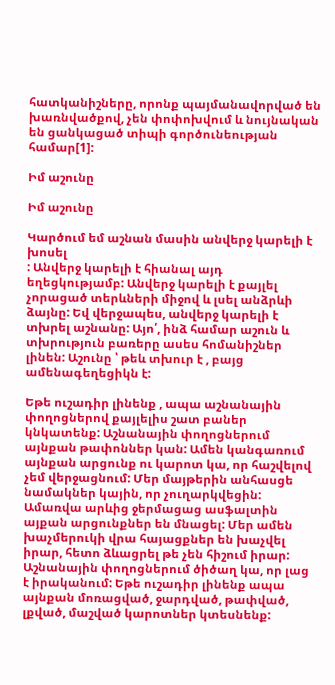հատկանիշները, որոնք պայմանավորված են խառնվածքով, չեն փոփոխվում և նույնական են ցանկացած տիպի գործունեության համար[1]:

Իմ աշունը

Իմ աշունը

Կարծում եմ աշնան մասին անվերջ կարելի է խոսել
: Անվերջ կարելի է հիանալ այդ եղեցկությամբ: Անվերջ կարելի է քայլել չորացած տերևների միջով և լսել անձրևի ձայնը: Եվ վերջապես, անվերջ կարելի է տխրել աշնանը: Այո՛, ինձ համար աշուն և տխրություն բառերը ասես հոմանիշներ լինեն: Աշունը ՝ թեև տխուր է , բայց ամենագեղեցիկն է:

Եթե ուշադիր լինենք , ապա աշնանային փողոցներով քայլելիս շատ բաներ կնկատենք: Աշնանային փողոցներում այնքան թափոններ կան: Ամեն կանգառում այնքան արցունք ու կարոտ կա, որ հաշվելով չեմ վերջացնում: Մեր մայթերին անհասցե նամակներ կային, որ չուղարկվեցին: Ամառվա արևից ջերմացաց ասֆալտին այքան արցունքներ են մնացել: Մեր ամեն խաչմերուկի վրա հայացքներ են խաչվել իրար, հետո ձևացրել թե չեն հիշում իրար: Աշնանային փողոցներում ծիծաղ կա, որ լաց է իրականում: Եթե ուշադիր լինենք ապա այնքան մոռացված, ջարդված, թափված, լքված, մաշված կարոտներ կտեսնենք: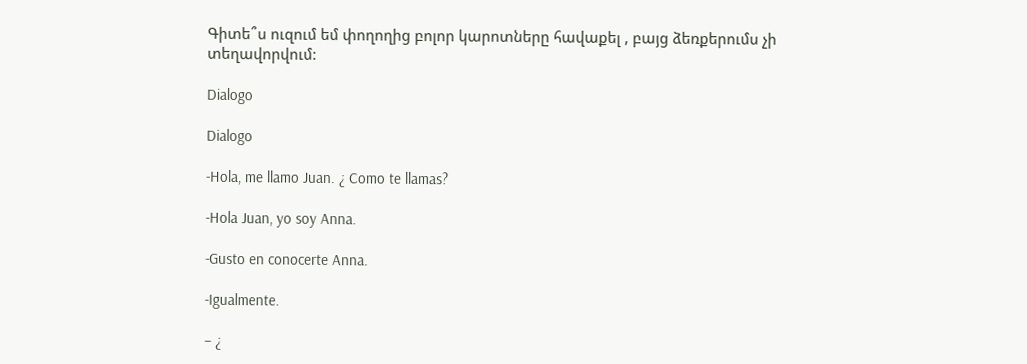Գիտե՞ս ուզում եմ փողողից բոլոր կարոտները հավաքել , բայց ձեռքերումս չի տեղավորվում:

Dialogo

Dialogo

-Hola, me llamo Juan. ¿ Como te llamas?

-Hola Juan, yo soy Anna.

-Gusto en conocerte Anna.

-Igualmente.

– ¿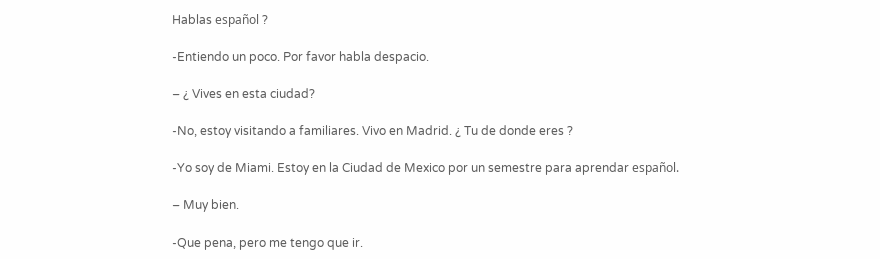Hablas español ?

-Entiendo un poco. Por favor habla despacio.

– ¿ Vives en esta ciudad?

-No, estoy visitando a familiares. Vivo en Madrid. ¿ Tu de donde eres ?

-Yo soy de Miami. Estoy en la Ciudad de Mexico por un semestre para aprendar español.

– Muy bien.

-Que pena, pero me tengo que ir.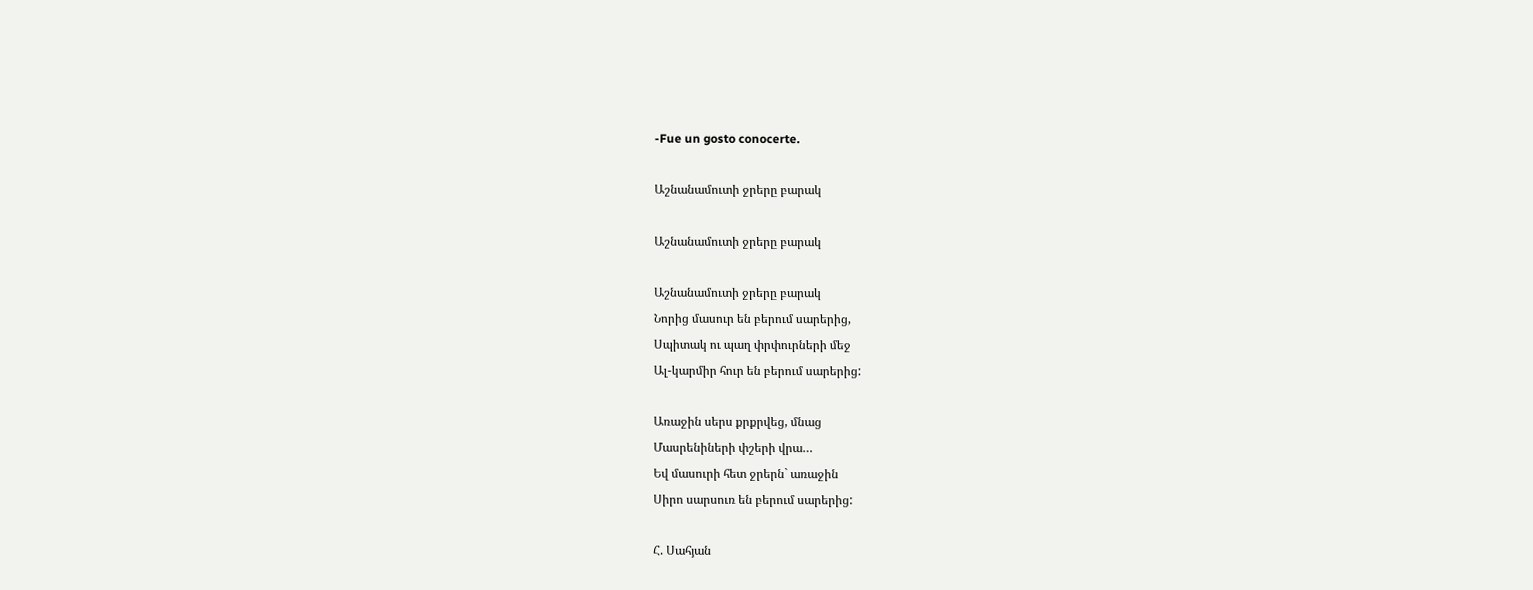-Fue un gosto conocerte.

Աշնանամուտի ջրերը բարակ

Աշնանամուտի ջրերը բարակ

Աշնանամուտի ջրերը բարակ
Նորից մասուր են բերում սարերից,
Սպիտակ ու պաղ փրփուրների մեջ
Ալ-կարմիր հուր են բերում սարերից:

Առաջին սերս քրքրվեց, մնաց
Մասրենիների փշերի վրա…
Եվ մասուրի հետ ջրերն` առաջին
Սիրո սարսուռ են բերում սարերից:

Հ. Սահյան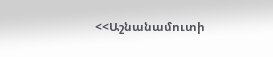<<Աշնանամուտի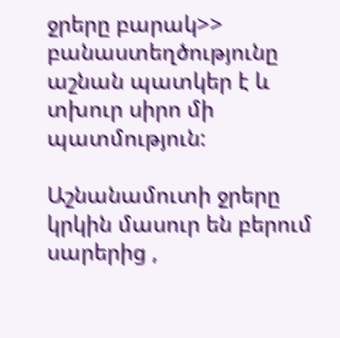ջրերը բարակ>> բանաստեղծությունը աշնան պատկեր է և տխուր սիրո մի պատմություն:

Աշնանամուտի ջրերը կրկին մասուր են բերում սարերից ,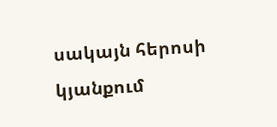սակայն հերոսի կյանքում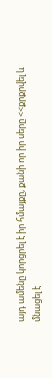այդ ամենը կորցրել է իր հմայքը, քանի որ իր սերը <<քրքրվել և մնացել է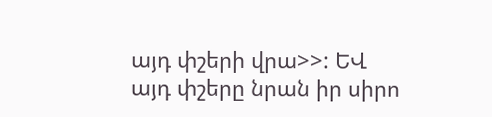այդ փշերի վրա>>: ԵՎ այդ փշերը նրան իր սիրո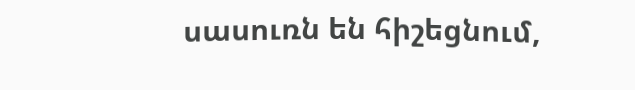սասուռն են հիշեցնում,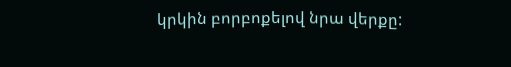կրկին բորբոքելով նրա վերքը: